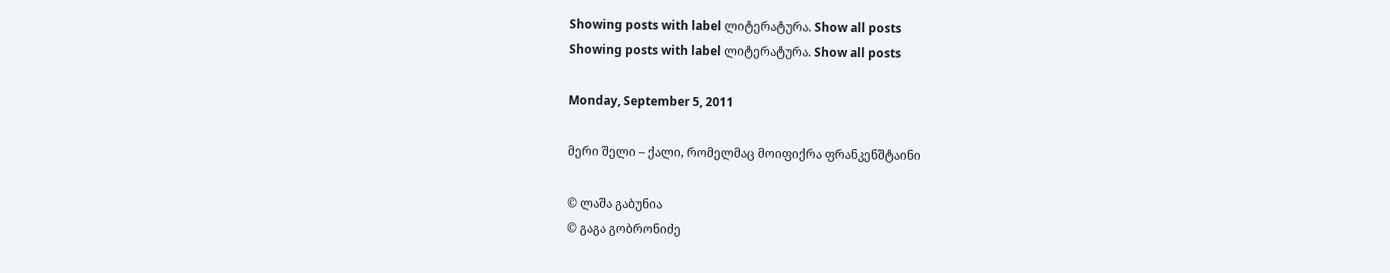Showing posts with label ლიტერატურა. Show all posts
Showing posts with label ლიტერატურა. Show all posts

Monday, September 5, 2011

მერი შელი – ქალი, რომელმაც მოიფიქრა ფრანკენშტაინი

© ლაშა გაბუნია
© გაგა გობრონიძე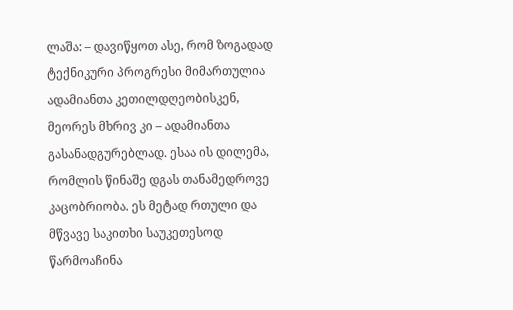ლაშა: – დავიწყოთ ასე, რომ ზოგადად ტექნიკური პროგრესი მიმართულია ადამიანთა კეთილდღეობისკენ, მეორეს მხრივ კი – ადამიანთა გასანადგურებლად. ესაა ის დილემა, რომლის წინაშე დგას თანამედროვე კაცობრიობა. ეს მეტად რთული და მწვავე საკითხი საუკეთესოდ წარმოაჩინა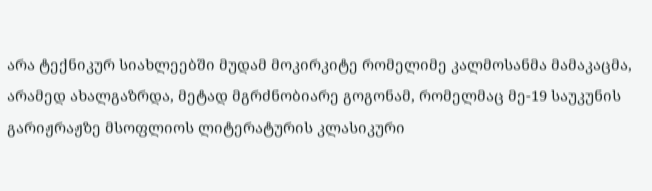არა ტექნიკურ სიახლეებში მუდამ მოკირკიტე რომელიმე კალმოსანმა მამაკაცმა, არამედ ახალგაზრდა, მეტად მგრძნობიარე გოგონამ, რომელმაც მე-19 საუკუნის გარიჟრაჟზე მსოფლიოს ლიტერატურის კლასიკური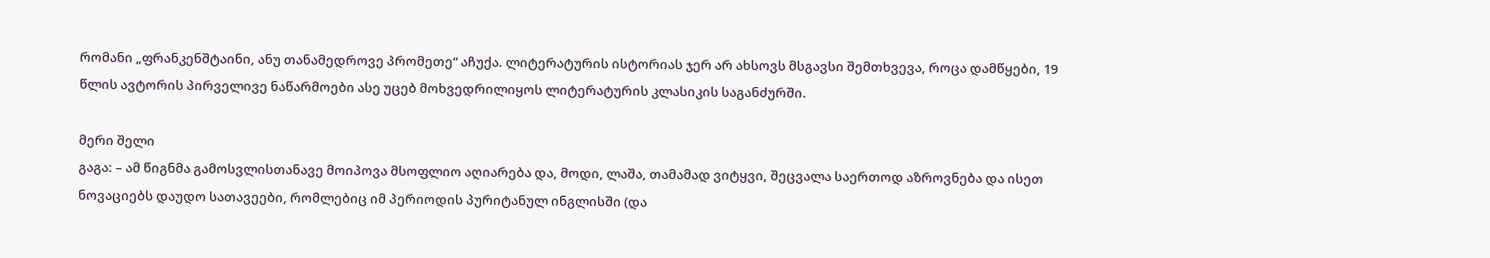რომანი „ფრანკენშტაინი, ანუ თანამედროვე პრომეთე“ აჩუქა. ლიტერატურის ისტორიას ჯერ არ ახსოვს მსგავსი შემთხვევა, როცა დამწყები, 19 წლის ავტორის პირველივე ნაწარმოები ასე უცებ მოხვედრილიყოს ლიტერატურის კლასიკის საგანძურში.

მერი შელი
გაგა: – ამ წიგნმა გამოსვლისთანავე მოიპოვა მსოფლიო აღიარება და, მოდი, ლაშა, თამამად ვიტყვი, შეცვალა საერთოდ აზროვნება და ისეთ ნოვაციებს დაუდო სათავეები, რომლებიც იმ პერიოდის პურიტანულ ინგლისში (და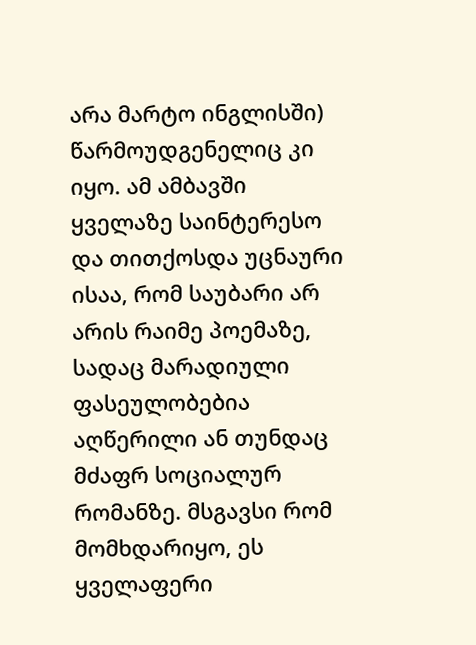არა მარტო ინგლისში) წარმოუდგენელიც კი იყო. ამ ამბავში ყველაზე საინტერესო და თითქოსდა უცნაური ისაა, რომ საუბარი არ არის რაიმე პოემაზე, სადაც მარადიული ფასეულობებია აღწერილი ან თუნდაც მძაფრ სოციალურ რომანზე. მსგავსი რომ მომხდარიყო, ეს ყველაფერი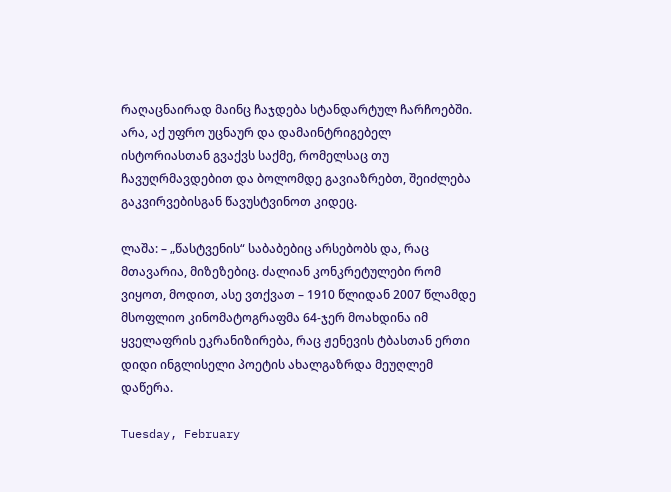რაღაცნაირად მაინც ჩაჯდება სტანდარტულ ჩარჩოებში. არა, აქ უფრო უცნაურ და დამაინტრიგებელ ისტორიასთან გვაქვს საქმე, რომელსაც თუ ჩავუღრმავდებით და ბოლომდე გავიაზრებთ, შეიძლება გაკვირვებისგან წავუსტვინოთ კიდეც.

ლაშა: – „წასტვენის“ საბაბებიც არსებობს და, რაც მთავარია, მიზეზებიც. ძალიან კონკრეტულები რომ ვიყოთ, მოდით, ასე ვთქვათ – 1910 წლიდან 2007 წლამდე მსოფლიო კინომატოგრაფმა 64-ჯერ მოახდინა იმ ყველაფრის ეკრანიზირება, რაც ჟენევის ტბასთან ერთი დიდი ინგლისელი პოეტის ახალგაზრდა მეუღლემ დაწერა.

Tuesday, February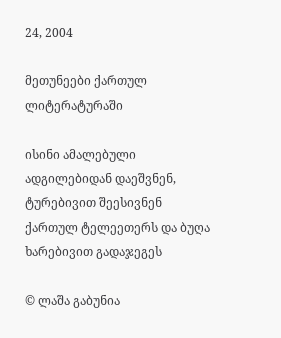24, 2004

მეთუნეები ქართულ ლიტერატურაში

ისინი ამალებული ადგილებიდან დაეშვნენ, ტურებივით შეესივნენ ქართულ ტელეეთერს და ბუღა ხარებივით გადაჯეგეს

© ლაშა გაბუნია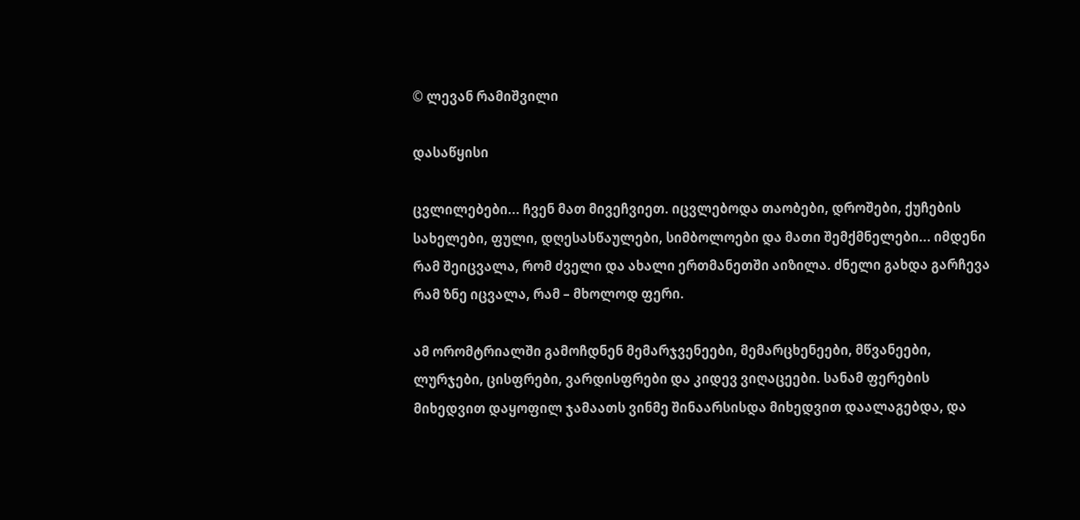© ლევან რამიშვილი

დასაწყისი

ცვლილებები... ჩვენ მათ მივეჩვიეთ. იცვლებოდა თაობები, დროშები, ქუჩების სახელები, ფული, დღესასწაულები, სიმბოლოები და მათი შემქმნელები... იმდენი რამ შეიცვალა, რომ ძველი და ახალი ერთმანეთში აიზილა. ძნელი გახდა გარჩევა რამ ზნე იცვალა, რამ – მხოლოდ ფერი.

ამ ორომტრიალში გამოჩდნენ მემარჯვენეები, მემარცხენეები, მწვანეები, ლურჯები, ცისფრები, ვარდისფრები და კიდევ ვიღაცეები. სანამ ფერების მიხედვით დაყოფილ ჯამაათს ვინმე შინაარსისდა მიხედვით დაალაგებდა, და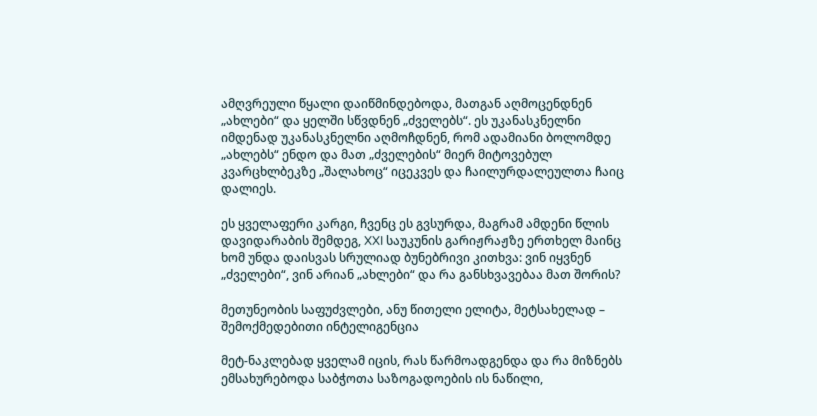ამღვრეული წყალი დაიწმინდებოდა, მათგან აღმოცენდნენ „ახლები“ და ყელში სწვდნენ „ძველებს“. ეს უკანასკნელნი იმდენად უკანასკნელნი აღმოჩდნენ, რომ ადამიანი ბოლომდე „ახლებს“ ენდო და მათ „ძველების“ მიერ მიტოვებულ კვარცხლბეკზე „შალახოც“ იცეკვეს და ჩაილურდალეულთა ჩაიც დალიეს.

ეს ყველაფერი კარგი, ჩვენც ეს გვსურდა, მაგრამ ამდენი წლის დავიდარაბის შემდეგ, XXI საუკუნის გარიჟრაჟზე ერთხელ მაინც ხომ უნდა დაისვას სრულიად ბუნებრივი კითხვა: ვინ იყვნენ „ძველები“, ვინ არიან „ახლები“ და რა განსხვავებაა მათ შორის?

მეთუნეობის საფუძვლები, ანუ წითელი ელიტა, მეტსახელად – შემოქმედებითი ინტელიგენცია

მეტ-ნაკლებად ყველამ იცის, რას წარმოადგენდა და რა მიზნებს ემსახურებოდა საბჭოთა საზოგადოების ის ნაწილი,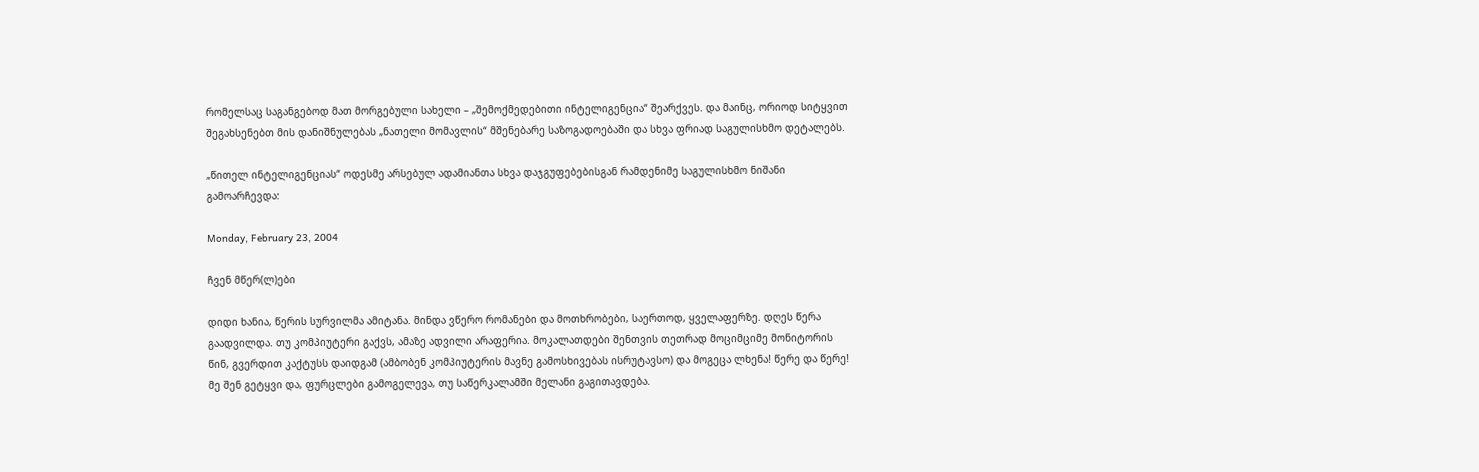რომელსაც საგანგებოდ მათ მორგებული სახელი – „შემოქმედებითი ინტელიგენცია“ შეარქვეს. და მაინც, ორიოდ სიტყვით შეგახსენებთ მის დანიშნულებას „ნათელი მომავლის“ მშენებარე საზოგადოებაში და სხვა ფრიად საგულისხმო დეტალებს.

„წითელ ინტელიგენციას“ ოდესმე არსებულ ადამიანთა სხვა დაჯგუფებებისგან რამდენიმე საგულისხმო ნიშანი გამოარჩევდა:

Monday, February 23, 2004

ჩვენ მწერ(ლ)ები

დიდი ხანია, წერის სურვილმა ამიტანა. მინდა ვწერო რომანები და მოთხრობები, საერთოდ, ყველაფერზე. დღეს წერა გაადვილდა. თუ კომპიუტერი გაქვს, ამაზე ადვილი არაფერია. მოკალათდები შენთვის თეთრად მოციმციმე მონიტორის წინ, გვერდით კაქტუსს დაიდგამ (ამბობენ კომპიუტერის მავნე გამოსხივებას ისრუტავსო) და მოგეცა ლხენა! წერე და წერე! მე შენ გეტყვი და, ფურცლები გამოგელევა, თუ საწერკალამში მელანი გაგითავდება.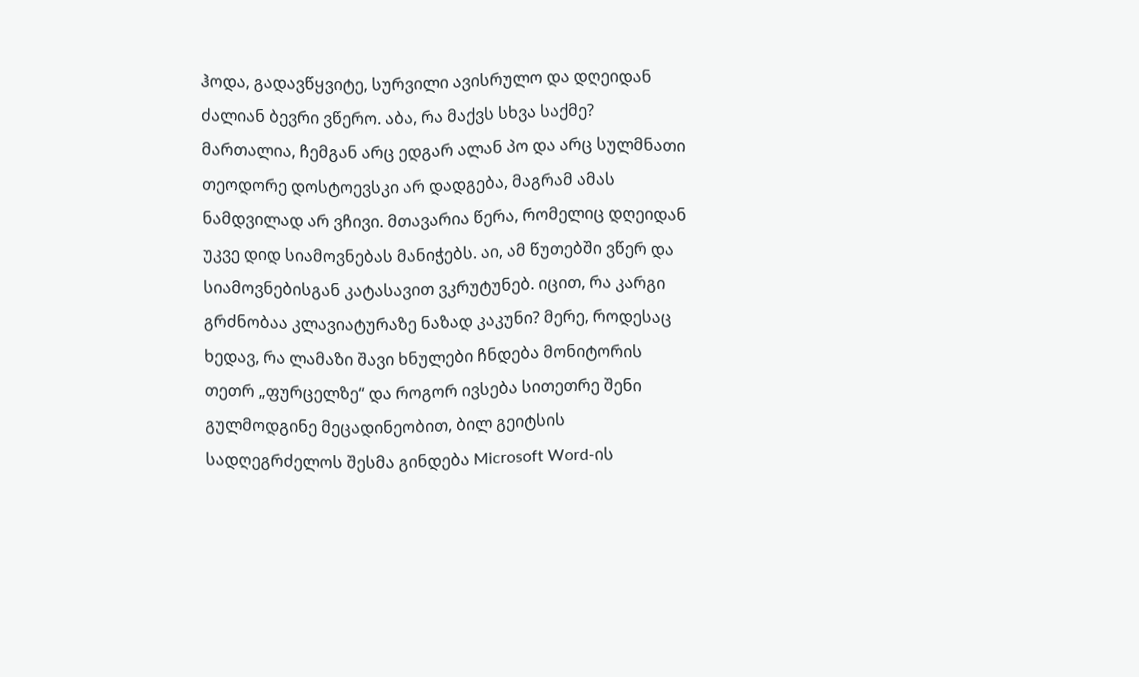ჰოდა, გადავწყვიტე, სურვილი ავისრულო და დღეიდან ძალიან ბევრი ვწერო. აბა, რა მაქვს სხვა საქმე? მართალია, ჩემგან არც ედგარ ალან პო და არც სულმნათი თეოდორე დოსტოევსკი არ დადგება, მაგრამ ამას ნამდვილად არ ვჩივი. მთავარია წერა, რომელიც დღეიდან უკვე დიდ სიამოვნებას მანიჭებს. აი, ამ წუთებში ვწერ და სიამოვნებისგან კატასავით ვკრუტუნებ. იცით, რა კარგი გრძნობაა კლავიატურაზე ნაზად კაკუნი? მერე, როდესაც ხედავ, რა ლამაზი შავი ხნულები ჩნდება მონიტორის თეთრ „ფურცელზე“ და როგორ ივსება სითეთრე შენი გულმოდგინე მეცადინეობით, ბილ გეიტსის სადღეგრძელოს შესმა გინდება Microsoft Word-ის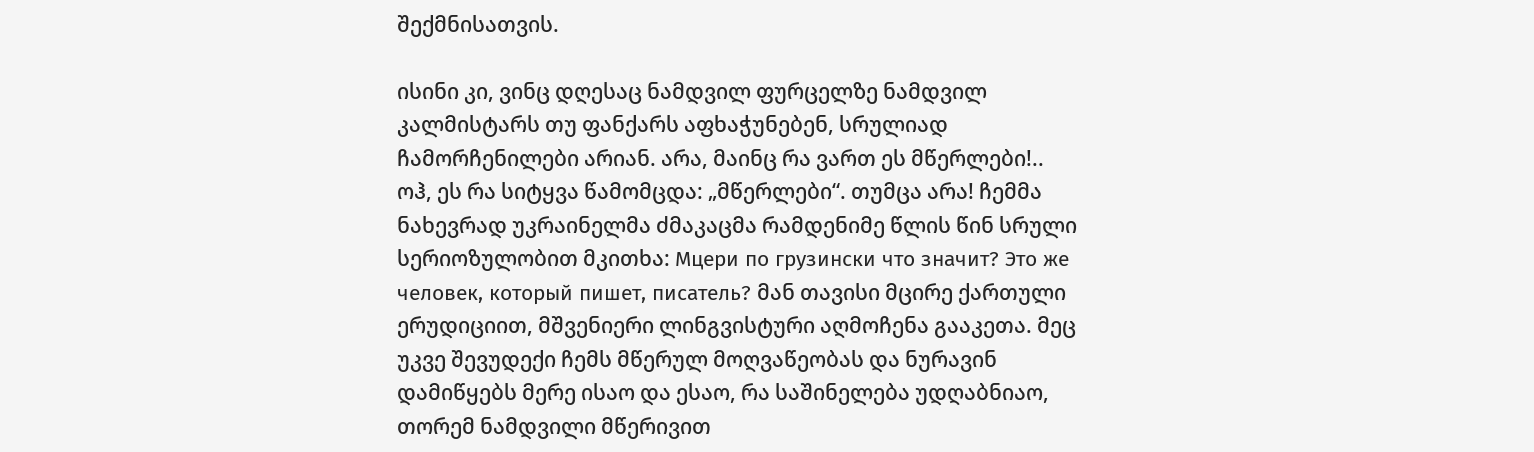შექმნისათვის.

ისინი კი, ვინც დღესაც ნამდვილ ფურცელზე ნამდვილ კალმისტარს თუ ფანქარს აფხაჭუნებენ, სრულიად ჩამორჩენილები არიან. არა, მაინც რა ვართ ეს მწერლები!.. ოჰ, ეს რა სიტყვა წამომცდა: „მწერლები“. თუმცა არა! ჩემმა ნახევრად უკრაინელმა ძმაკაცმა რამდენიმე წლის წინ სრული სერიოზულობით მკითხა: Мцери по грузински что значит? Это же человек, который пишет, писатель? მან თავისი მცირე ქართული ერუდიციით, მშვენიერი ლინგვისტური აღმოჩენა გააკეთა. მეც უკვე შევუდექი ჩემს მწერულ მოღვაწეობას და ნურავინ დამიწყებს მერე ისაო და ესაო, რა საშინელება უდღაბნიაო, თორემ ნამდვილი მწერივით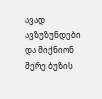ავად ავზუზუნდები და მიქნიონ მერე ბუზის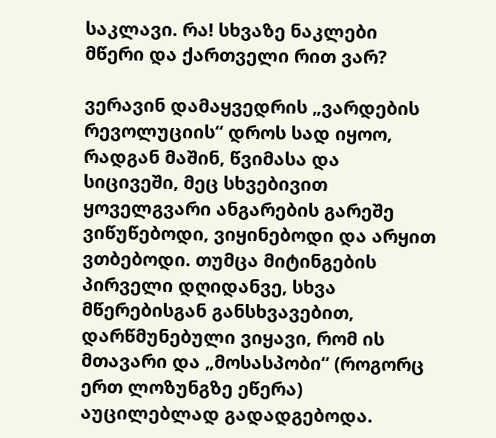საკლავი. რა! სხვაზე ნაკლები მწერი და ქართველი რით ვარ?

ვერავინ დამაყვედრის „ვარდების რევოლუციის“ დროს სად იყოო, რადგან მაშინ, წვიმასა და სიცივეში, მეც სხვებივით ყოველგვარი ანგარების გარეშე ვიწუწებოდი, ვიყინებოდი და არყით ვთბებოდი. თუმცა მიტინგების პირველი დღიდანვე, სხვა მწერებისგან განსხვავებით, დარწმუნებული ვიყავი, რომ ის მთავარი და „მოსასპობი“ (როგორც ერთ ლოზუნგზე ეწერა) აუცილებლად გადადგებოდა.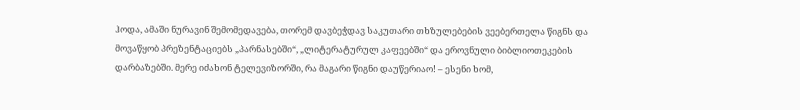ჰოდა, ამაში ნურავინ შემომედავება, თორემ დავბეჭდავ საკუთარი თხზულებების ვეებერთელა წიგნს და მოვაწყობ პრეზენტაციებს „პარნასებში“, „ლიტერატურულ კაფეებში“ და ეროვნული ბიბლიოთეკების დარბაზებში. მერე იძახონ ტელევიზორში, რა მაგარი წიგნი დაუწერიაო! – ესენი ხომ,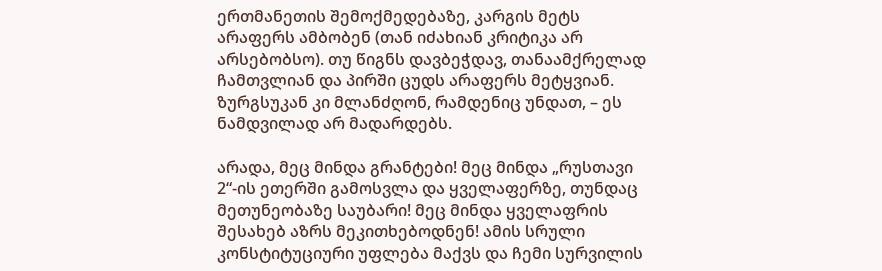ერთმანეთის შემოქმედებაზე, კარგის მეტს არაფერს ამბობენ (თან იძახიან კრიტიკა არ არსებობსო). თუ წიგნს დავბეჭდავ, თანაამქრელად ჩამთვლიან და პირში ცუდს არაფერს მეტყვიან. ზურგსუკან კი მლანძღონ, რამდენიც უნდათ, – ეს ნამდვილად არ მადარდებს.

არადა, მეც მინდა გრანტები! მეც მინდა „რუსთავი 2“-ის ეთერში გამოსვლა და ყველაფერზე, თუნდაც მეთუნეობაზე საუბარი! მეც მინდა ყველაფრის შესახებ აზრს მეკითხებოდნენ! ამის სრული კონსტიტუციური უფლება მაქვს და ჩემი სურვილის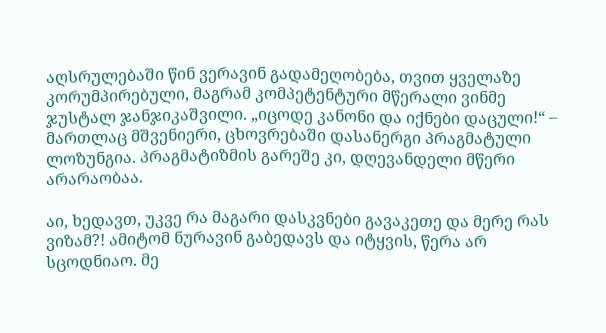აღსრულებაში წინ ვერავინ გადამეღობება, თვით ყველაზე კორუმპირებული, მაგრამ კომპეტენტური მწერალი ვინმე ჯუსტალ ჯანჯიკაშვილი. „იცოდე კანონი და იქნები დაცული!“ – მართლაც მშვენიერი, ცხოვრებაში დასანერგი პრაგმატული ლოზუნგია. პრაგმატიზმის გარეშე კი, დღევანდელი მწერი არარაობაა.

აი, ხედავთ, უკვე რა მაგარი დასკვნები გავაკეთე და მერე რას ვიზამ?! ამიტომ ნურავინ გაბედავს და იტყვის, წერა არ სცოდნიაო. მე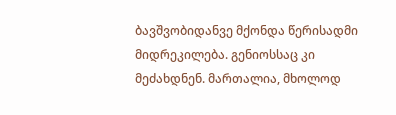ბავშვობიდანვე მქონდა წერისადმი მიდრეკილება. გენიოსსაც კი მეძახდნენ. მართალია, მხოლოდ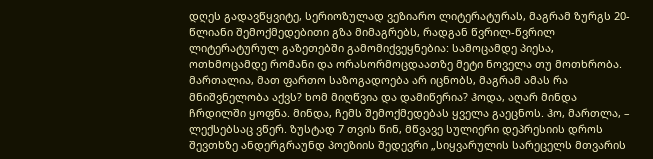დღეს გადავწყვიტე, სერიოზულად ვეზიარო ლიტერატურას, მაგრამ ზურგს 20-წლიანი შემოქმედებითი გზა მიმაგრებს, რადგან წვრილ-წვრილ ლიტერატურულ გაზეთებში გამომიქვეყნებია: სამოცამდე პიესა, ოთხმოცამდე რომანი და ორასორმოცდაათზე მეტი ნოველა თუ მოთხრობა. მართალია, მათ ფართო საზოგადოება არ იცნობს, მაგრამ ამას რა მნიშვნელობა აქვს? ხომ მიღწვია და დამიწერია? ჰოდა, აღარ მინდა ჩრდილში ყოფნა. მინდა, ჩემს შემოქმედებას ყველა გაეცნოს. ჰო, მართლა, – ლექსებსაც ვწერ. ზუსტად 7 თვის წინ, მწვავე სულიერი დეპრესიის დროს შევთხზე ანდერგრაუნდ პოეზიის შედევრი „სიყვარულის სარეცელს მთვარის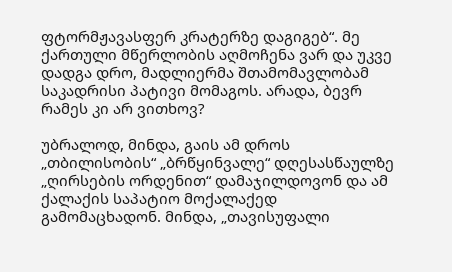ფტორმჟავასფერ კრატერზე დაგიგებ“. მე ქართული მწერლობის აღმოჩენა ვარ და უკვე დადგა დრო, მადლიერმა შთამომავლობამ საკადრისი პატივი მომაგოს. არადა, ბევრ რამეს კი არ ვითხოვ?

უბრალოდ, მინდა, გაის ამ დროს „თბილისობის“ „ბრწყინვალე“ დღესასწაულზე „ღირსების ორდენით“ დამაჯილდოვონ და ამ ქალაქის საპატიო მოქალაქედ გამომაცხადონ. მინდა, „თავისუფალი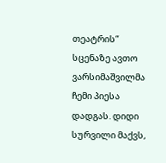თეატრის“ სცენაზე ავთო ვარსიმაშვილმა ჩემი პიესა დადგას. დიდი სურვილი მაქვს,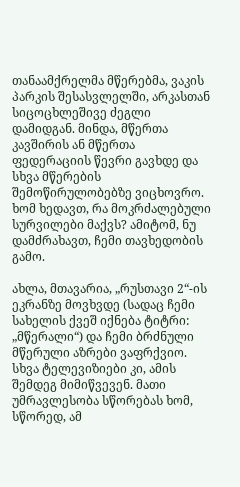თანაამქრელმა მწერებმა, ვაკის პარკის შესასვლელში, არკასთან სიცოცხლეშივე ძეგლი დამიდგან. მინდა, მწერთა კავშირის ან მწერთა ფედერაციის წევრი გავხდე და სხვა მწერების შემოწირულობებზე ვიცხოვრო. ხომ ხედავთ, რა მოკრძალებული სურვილები მაქვს? ამიტომ, ნუ დამძრახავთ, ჩემი თავხედობის გამო.

ახლა, მთავარია, „რუსთავი 2“-ის ეკრანზე მოვხვდე (სადაც ჩემი სახელის ქვეშ იქნება ტიტრი: „მწერალი“) და ჩემი ბრძნული მწერული აზრები ვაფრქვიო. სხვა ტელევიზიები კი, ამის შემდეგ მიმიწვევენ. მათი უმრავლესობა სწორებას ხომ, სწორედ, ამ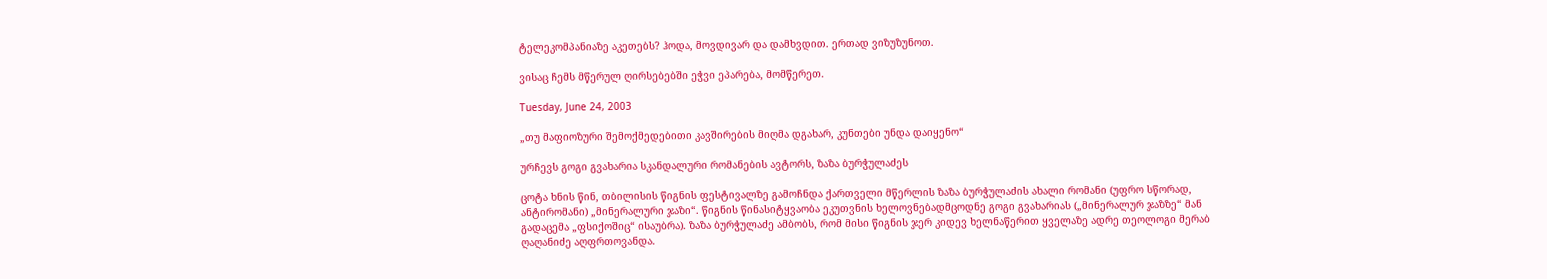ტელეკომპანიაზე აკეთებს? ჰოდა, მოვდივარ და დამხვდით. ერთად ვიზუზუნოთ.

ვისაც ჩემს მწერულ ღირსებებში ეჭვი ეპარება, მომწერეთ.

Tuesday, June 24, 2003

„თუ მაფიოზური შემოქმედებითი კავშირების მიღმა დგახარ, კუნთები უნდა დაიყენო“

ურჩევს გოგი გვახარია სკანდალური რომანების ავტორს, ზაზა ბურჭულაძეს

ცოტა ხნის წინ, თბილისის წიგნის ფესტივალზე გამოჩნდა ქართველი მწერლის ზაზა ბურჭულაძის ახალი რომანი (უფრო სწორად, ანტირომანი) „მინერალური ჯაზი“. წიგნის წინასიტყვაობა ეკუთვნის ხელოვნებადმცოდნე გოგი გვახარიას („მინერალურ ჯაზზე“ მან გადაცემა „ფსიქოშიც“ ისაუბრა). ზაზა ბურჭულაძე ამბობს, რომ მისი წიგნის ჯერ კიდევ ხელნაწერით ყველაზე ადრე თეოლოგი მერაბ ღაღანიძე აღფრთოვანდა.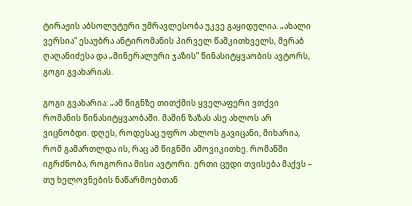ტირაჟის აბსოლუტური უმრავლესობა უკვე გაყიდულია. „ახალი ვერსია“ ესაუბრა ანტირომანის პირველ წამკითხველს, მერაბ ღაღანიძესა და „მინერალური ჯაზის“ წინასიტყვაობის ავტორს, გოგი გვახარიას.

გოგი გვახარია: „ამ წიგნზე თითქმის ყველაფერი ვთქვი რომანის წინასიტყვაობაში. მაშინ ზაზას ასე ახლოს არ ვიცნობდი. დღეს, როდესაც უფრო ახლოს გავიცანი, მიხარია, რომ გამართლდა ის, რაც ამ წიგნში ამოვიკითხე. რომანში იგრძნობა, როგორია მისი ავტორი. ერთი ცუდი თვისება მაქვს – თუ ხელოვნების ნაწარმოებთან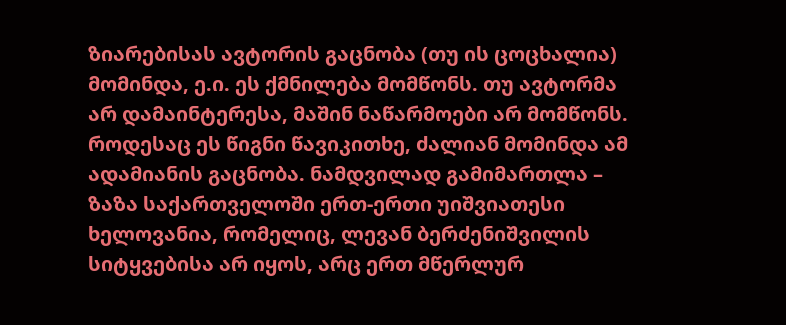ზიარებისას ავტორის გაცნობა (თუ ის ცოცხალია) მომინდა, ე.ი. ეს ქმნილება მომწონს. თუ ავტორმა არ დამაინტერესა, მაშინ ნაწარმოები არ მომწონს. როდესაც ეს წიგნი წავიკითხე, ძალიან მომინდა ამ ადამიანის გაცნობა. ნამდვილად გამიმართლა – ზაზა საქართველოში ერთ-ერთი უიშვიათესი ხელოვანია, რომელიც, ლევან ბერძენიშვილის სიტყვებისა არ იყოს, არც ერთ მწერლურ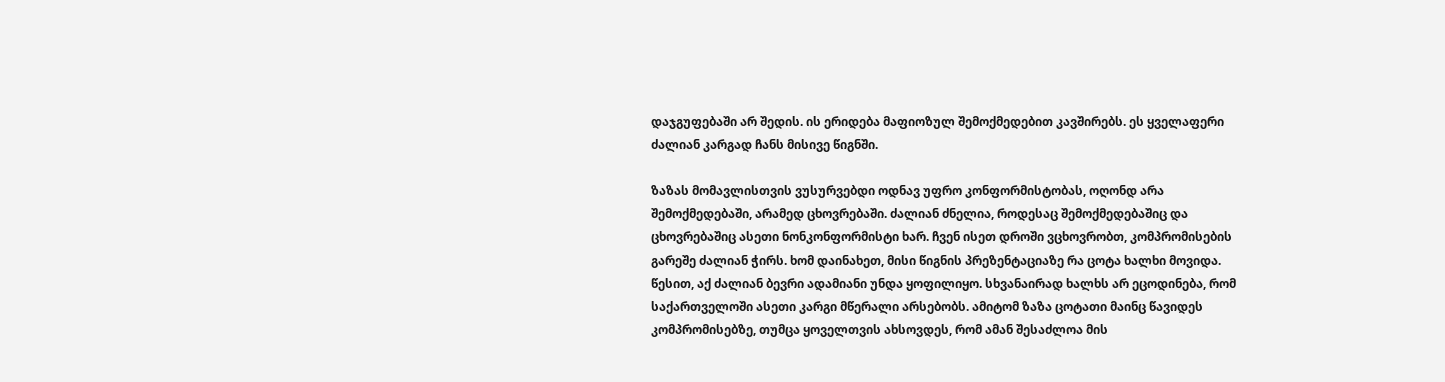დაჯგუფებაში არ შედის. ის ერიდება მაფიოზულ შემოქმედებით კავშირებს. ეს ყველაფერი ძალიან კარგად ჩანს მისივე წიგნში.

ზაზას მომავლისთვის ვუსურვებდი ოდნავ უფრო კონფორმისტობას, ოღონდ არა შემოქმედებაში, არამედ ცხოვრებაში. ძალიან ძნელია, როდესაც შემოქმედებაშიც და ცხოვრებაშიც ასეთი ნონკონფორმისტი ხარ. ჩვენ ისეთ დროში ვცხოვრობთ, კომპრომისების გარეშე ძალიან ჭირს. ხომ დაინახეთ, მისი წიგნის პრეზენტაციაზე რა ცოტა ხალხი მოვიდა. წესით, აქ ძალიან ბევრი ადამიანი უნდა ყოფილიყო. სხვანაირად ხალხს არ ეცოდინება, რომ საქართველოში ასეთი კარგი მწერალი არსებობს. ამიტომ ზაზა ცოტათი მაინც წავიდეს კომპრომისებზე, თუმცა ყოველთვის ახსოვდეს, რომ ამან შესაძლოა მის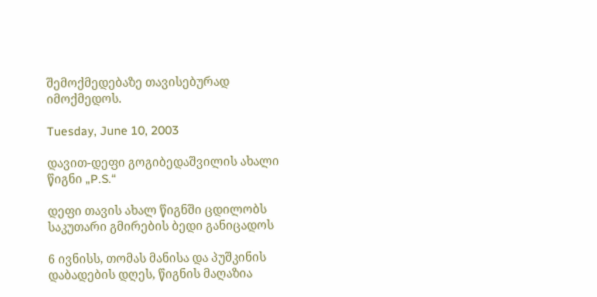შემოქმედებაზე თავისებურად იმოქმედოს.

Tuesday, June 10, 2003

დავით-დეფი გოგიბედაშვილის ახალი წიგნი „P.S.“

დეფი თავის ახალ წიგნში ცდილობს საკუთარი გმირების ბედი განიცადოს

6 ივნისს, თომას მანისა და პუშკინის დაბადების დღეს, წიგნის მაღაზია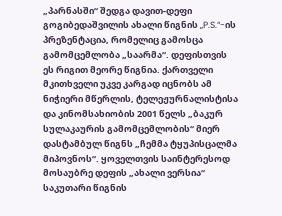„პარნასში“ შედგა დავით-დეფი გოგიბედაშვილის ახალი წიგნის „P.S.“-ის პრეზენტაცია, რომელიც გამოსცა გამომცემლობა „საარმა“. დეფისთვის ეს რიგით მეორე წიგნია. ქართველი მკითხველი უკვე კარგად იცნობს ამ ნიჭიერი მწერლის, ტელეჟურნალისტისა და კინომსახიობის 2001 წელს „ბაკურ სულაკაურის გამომცემლობის“ მიერ დასტამბულ წიგნს „ჩემმა ტყუპისცალმა მიპოვნოს“. ყოველთვის საინტერესოდ მოსაუბრე დეფის „ახალი ვერსია“ საკუთარი წიგნის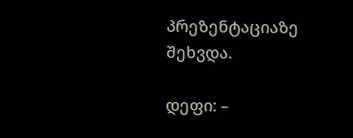პრეზენტაციაზე შეხვდა.

დეფი: –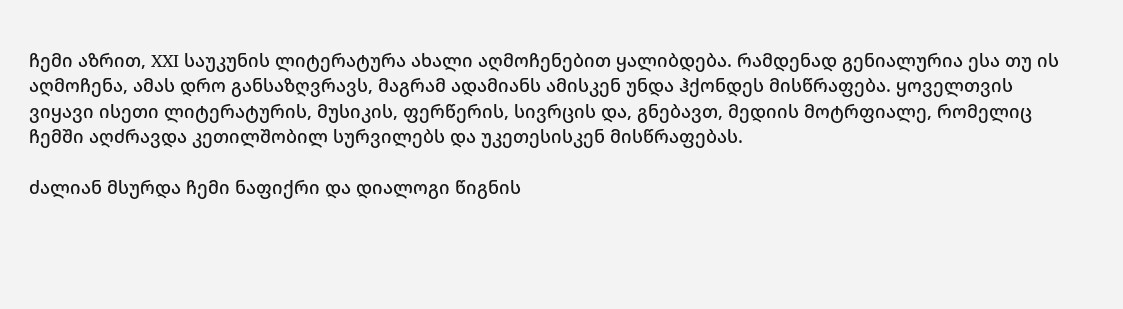ჩემი აზრით, XXI საუკუნის ლიტერატურა ახალი აღმოჩენებით ყალიბდება. რამდენად გენიალურია ესა თუ ის აღმოჩენა, ამას დრო განსაზღვრავს, მაგრამ ადამიანს ამისკენ უნდა ჰქონდეს მისწრაფება. ყოველთვის ვიყავი ისეთი ლიტერატურის, მუსიკის, ფერწერის, სივრცის და, გნებავთ, მედიის მოტრფიალე, რომელიც ჩემში აღძრავდა კეთილშობილ სურვილებს და უკეთესისკენ მისწრაფებას.

ძალიან მსურდა ჩემი ნაფიქრი და დიალოგი წიგნის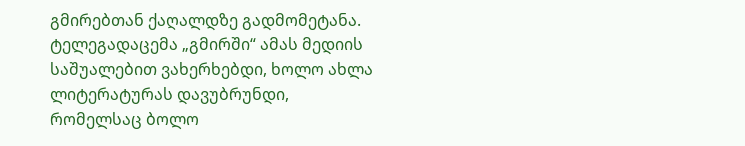გმირებთან ქაღალდზე გადმომეტანა. ტელეგადაცემა „გმირში“ ამას მედიის საშუალებით ვახერხებდი, ხოლო ახლა ლიტერატურას დავუბრუნდი, რომელსაც ბოლო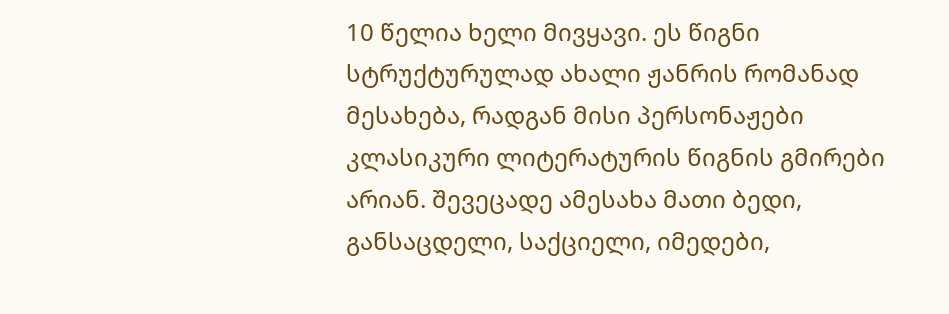10 წელია ხელი მივყავი. ეს წიგნი სტრუქტურულად ახალი ჟანრის რომანად მესახება, რადგან მისი პერსონაჟები კლასიკური ლიტერატურის წიგნის გმირები არიან. შევეცადე ამესახა მათი ბედი, განსაცდელი, საქციელი, იმედები,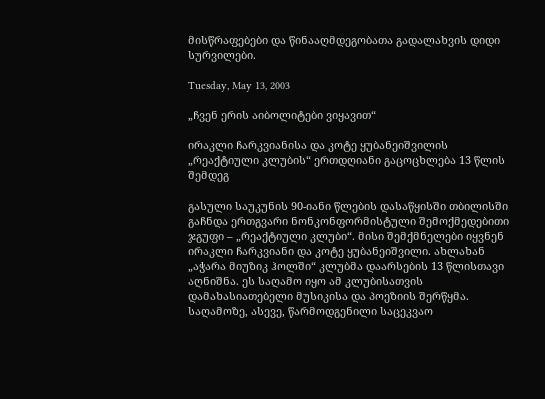მისწრაფებები და წინააღმდეგობათა გადალახვის დიდი სურვილები.

Tuesday, May 13, 2003

„ჩვენ ერის აიბოლიტები ვიყავით“

ირაკლი ჩარკვიანისა და კოტე ყუბანეიშვილის „რეაქტიული კლუბის“ ერთდღიანი გაცოცხლება 13 წლის შემდეგ

გასული საუკუნის 90-იანი წლების დასაწყისში თბილისში გაჩნდა ერთგვარი ნონკონფორმისტული შემოქმედებითი ჯგუფი – „რეაქტიული კლუბი“. მისი შემქმნელები იყვნენ ირაკლი ჩარკვიანი და კოტე ყუბანეიშვილი. ახლახან „აჭარა მიუზიკ ჰოლში“ კლუბმა დაარსების 13 წლისთავი აღნიშნა. ეს საღამო იყო ამ კლუბისათვის დამახასიათებელი მუსიკისა და პოეზიის შერწყმა. საღამოზე, ასევე, წარმოდგენილი საცეკვაო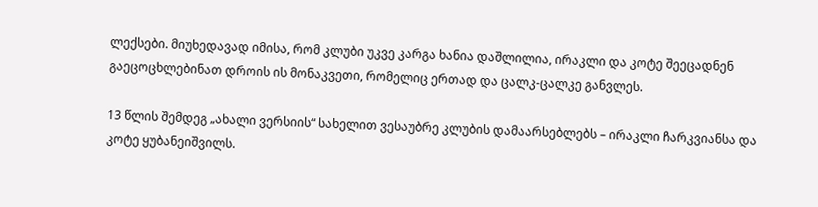ლექსები. მიუხედავად იმისა, რომ კლუბი უკვე კარგა ხანია დაშლილია, ირაკლი და კოტე შეეცადნენ გაეცოცხლებინათ დროის ის მონაკვეთი, რომელიც ერთად და ცალკ-ცალკე განვლეს.

13 წლის შემდეგ „ახალი ვერსიის“ სახელით ვესაუბრე კლუბის დამაარსებლებს – ირაკლი ჩარკვიანსა და კოტე ყუბანეიშვილს.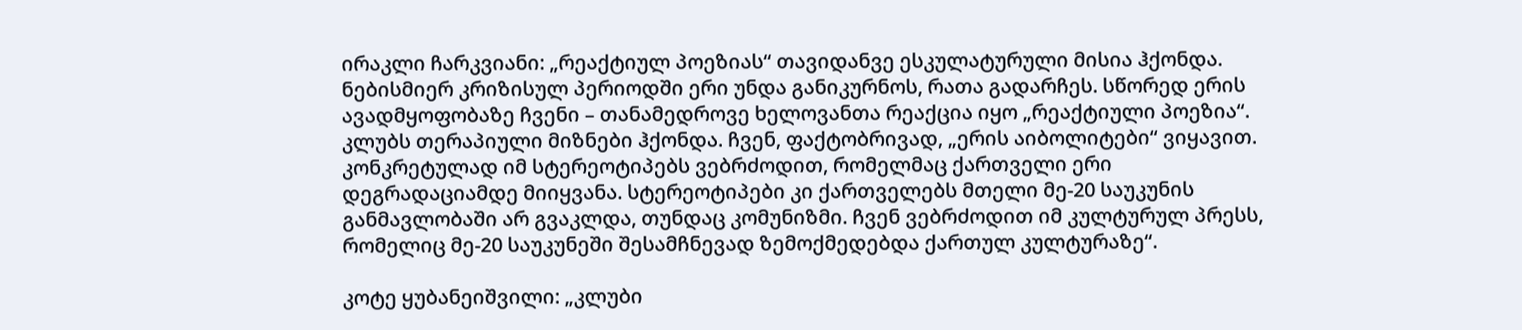ირაკლი ჩარკვიანი: „რეაქტიულ პოეზიას“ თავიდანვე ესკულატურული მისია ჰქონდა. ნებისმიერ კრიზისულ პერიოდში ერი უნდა განიკურნოს, რათა გადარჩეს. სწორედ ერის ავადმყოფობაზე ჩვენი – თანამედროვე ხელოვანთა რეაქცია იყო „რეაქტიული პოეზია“. კლუბს თერაპიული მიზნები ჰქონდა. ჩვენ, ფაქტობრივად, „ერის აიბოლიტები“ ვიყავით. კონკრეტულად იმ სტერეოტიპებს ვებრძოდით, რომელმაც ქართველი ერი დეგრადაციამდე მიიყვანა. სტერეოტიპები კი ქართველებს მთელი მე-20 საუკუნის განმავლობაში არ გვაკლდა, თუნდაც კომუნიზმი. ჩვენ ვებრძოდით იმ კულტურულ პრესს, რომელიც მე-20 საუკუნეში შესამჩნევად ზემოქმედებდა ქართულ კულტურაზე“.

კოტე ყუბანეიშვილი: „კლუბი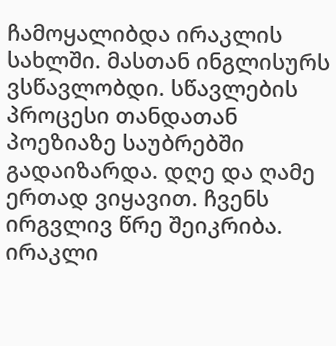ჩამოყალიბდა ირაკლის სახლში. მასთან ინგლისურს ვსწავლობდი. სწავლების პროცესი თანდათან პოეზიაზე საუბრებში გადაიზარდა. დღე და ღამე ერთად ვიყავით. ჩვენს ირგვლივ წრე შეიკრიბა. ირაკლი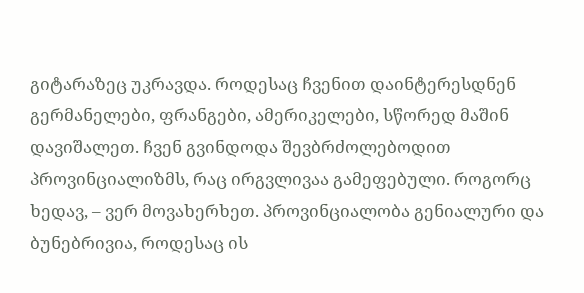გიტარაზეც უკრავდა. როდესაც ჩვენით დაინტერესდნენ გერმანელები, ფრანგები, ამერიკელები, სწორედ მაშინ დავიშალეთ. ჩვენ გვინდოდა შევბრძოლებოდით პროვინციალიზმს, რაც ირგვლივაა გამეფებული. როგორც ხედავ, – ვერ მოვახერხეთ. პროვინციალობა გენიალური და ბუნებრივია, როდესაც ის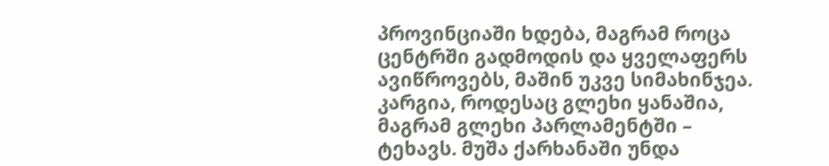პროვინციაში ხდება, მაგრამ როცა ცენტრში გადმოდის და ყველაფერს ავიწროვებს, მაშინ უკვე სიმახინჯეა. კარგია, როდესაც გლეხი ყანაშია, მაგრამ გლეხი პარლამენტში – ტეხავს. მუშა ქარხანაში უნდა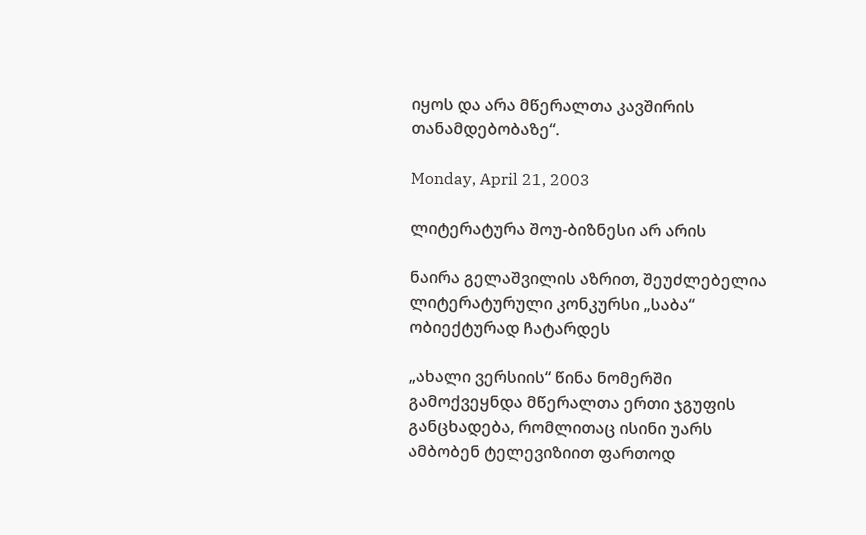იყოს და არა მწერალთა კავშირის თანამდებობაზე“.

Monday, April 21, 2003

ლიტერატურა შოუ-ბიზნესი არ არის

ნაირა გელაშვილის აზრით, შეუძლებელია ლიტერატურული კონკურსი „საბა“ ობიექტურად ჩატარდეს

„ახალი ვერსიის“ წინა ნომერში გამოქვეყნდა მწერალთა ერთი ჯგუფის განცხადება, რომლითაც ისინი უარს ამბობენ ტელევიზიით ფართოდ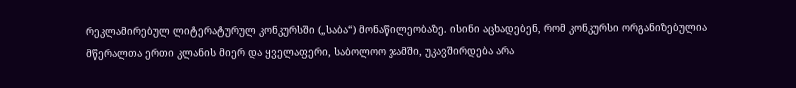რეკლამირებულ ლიტერატურულ კონკურსში („საბა“) მონაწილეობაზე. ისინი აცხადებენ, რომ კონკურსი ორგანიზებულია მწერალთა ერთი კლანის მიერ და ყველაფერი, საბოლოო ჯამში, უკავშირდება არა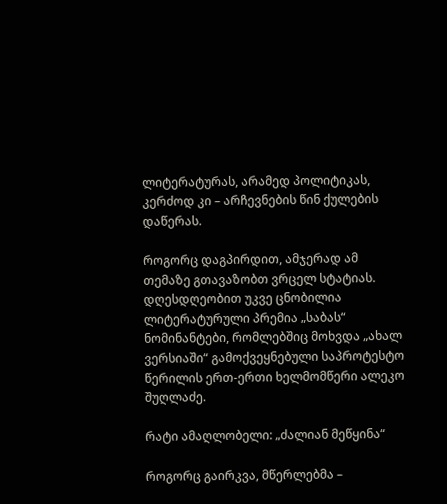ლიტერატურას, არამედ პოლიტიკას, კერძოდ კი – არჩევნების წინ ქულების დაწერას.

როგორც დაგპირდით, ამჯერად ამ თემაზე გთავაზობთ ვრცელ სტატიას. დღესდღეობით უკვე ცნობილია ლიტერატურული პრემია „საბას“ ნომინანტები, რომლებშიც მოხვდა „ახალ ვერსიაში“ გამოქვეყნებული საპროტესტო წერილის ერთ-ერთი ხელმომწერი ალეკო შუღლაძე.

რატი ამაღლობელი: „ძალიან მეწყინა“

როგორც გაირკვა, მწერლებმა –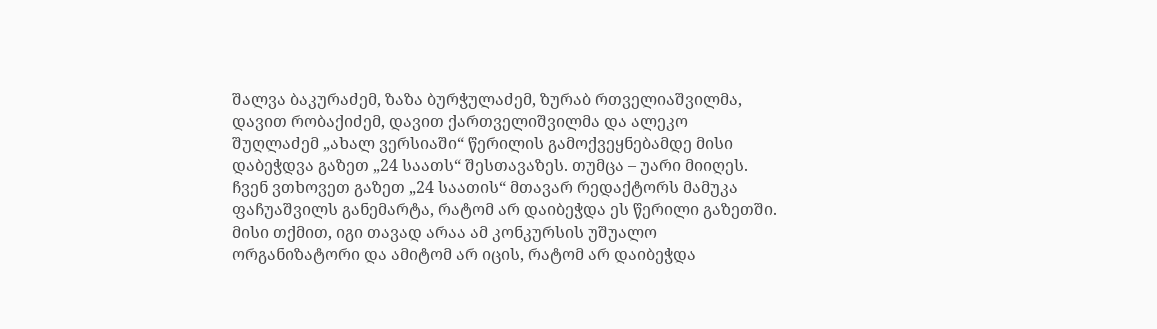შალვა ბაკურაძემ, ზაზა ბურჭულაძემ, ზურაბ რთველიაშვილმა, დავით რობაქიძემ, დავით ქართველიშვილმა და ალეკო შუღლაძემ „ახალ ვერსიაში“ წერილის გამოქვეყნებამდე მისი დაბეჭდვა გაზეთ „24 საათს“ შესთავაზეს. თუმცა – უარი მიიღეს. ჩვენ ვთხოვეთ გაზეთ „24 საათის“ მთავარ რედაქტორს მამუკა ფაჩუაშვილს განემარტა, რატომ არ დაიბეჭდა ეს წერილი გაზეთში. მისი თქმით, იგი თავად არაა ამ კონკურსის უშუალო ორგანიზატორი და ამიტომ არ იცის, რატომ არ დაიბეჭდა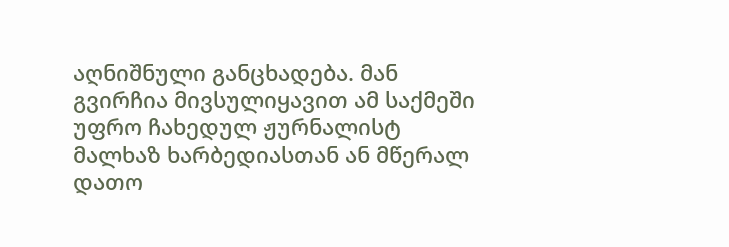აღნიშნული განცხადება. მან გვირჩია მივსულიყავით ამ საქმეში უფრო ჩახედულ ჟურნალისტ მალხაზ ხარბედიასთან ან მწერალ დათო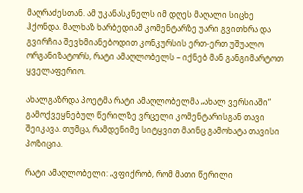მაღრაძესთან. ამ უკანასკნელს იმ დღეს მაღალი სიცხე ჰქონდა. მალხაზ ხარბედიამ კომენტარზე უარი გვითხრა და გვირჩია შევხმიანებოდით კონკურსის ერთ-ერთ უშუალო ორგანიზატორს, რატი ამაღლობელს – იქნებ მან განგიმარტოთ ყველაფერიო.

ახალგაზრდა პოეტმა რატი ამაღლობელმა „ახალ ვერსიაში“ გამოქვეყნებულ წერილზე ვრცელი კომენტარისგან თავი შეიკავა. თუმცა, რამდენიმე სიტყვით მაინც გამოხატა თავისი პოზიცია.

რატი ამაღლობელი: „ვფიქრობ, რომ მათი წერილი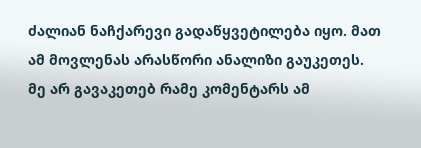ძალიან ნაჩქარევი გადაწყვეტილება იყო. მათ ამ მოვლენას არასწორი ანალიზი გაუკეთეს. მე არ გავაკეთებ რამე კომენტარს ამ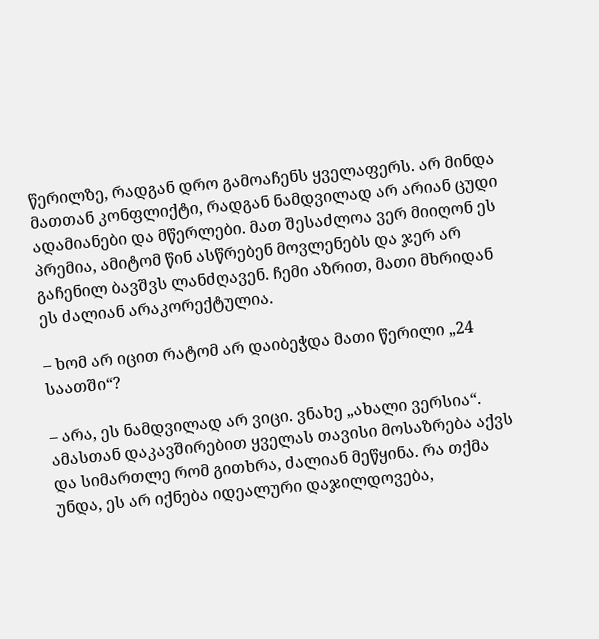წერილზე, რადგან დრო გამოაჩენს ყველაფერს. არ მინდა მათთან კონფლიქტი, რადგან ნამდვილად არ არიან ცუდი ადამიანები და მწერლები. მათ შესაძლოა ვერ მიიღონ ეს პრემია, ამიტომ წინ ასწრებენ მოვლენებს და ჯერ არ გაჩენილ ბავშვს ლანძღავენ. ჩემი აზრით, მათი მხრიდან ეს ძალიან არაკორექტულია.

– ხომ არ იცით რატომ არ დაიბეჭდა მათი წერილი „24 საათში“?

– არა, ეს ნამდვილად არ ვიცი. ვნახე „ახალი ვერსია“. ამასთან დაკავშირებით ყველას თავისი მოსაზრება აქვს და სიმართლე რომ გითხრა, ძალიან მეწყინა. რა თქმა უნდა, ეს არ იქნება იდეალური დაჯილდოვება,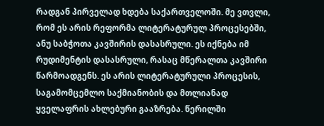რადგან პირველად ხდება საქართველოში. მე ვთვლი, რომ ეს არის რეფორმა ლიტერატურულ პროცესებში, ანუ საბჭოთა კავშირის დასასრული. ეს იქნება იმ რუდიმენტის დასასრული, რასაც მწერალთა კავშირი წარმოადგენს. ეს არის ლიტერატურული პროცესის, საგამომცემლო საქმიანობის და მთლიანად ყველაფრის ახლებური გააზრება. წერილში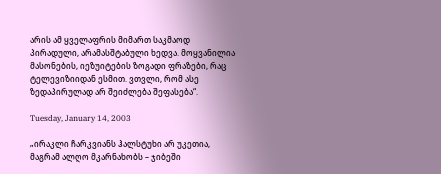არის ამ ყველაფრის მიმართ საკმაოდ პირადული, არამასშტაბული ხედვა. მოყვანილია მასონების, იეზუიტების ზოგადი ფრაზები, რაც ტელევიზიიდან ესმით. ვთვლი, რომ ასე ზედაპირულად არ შეიძლება შეფასება“.

Tuesday, January 14, 2003

„ირაკლი ჩარკვიანს ჰალსტუხი არ უკეთია, მაგრამ ალღო მკარნახობს – ჯიბეში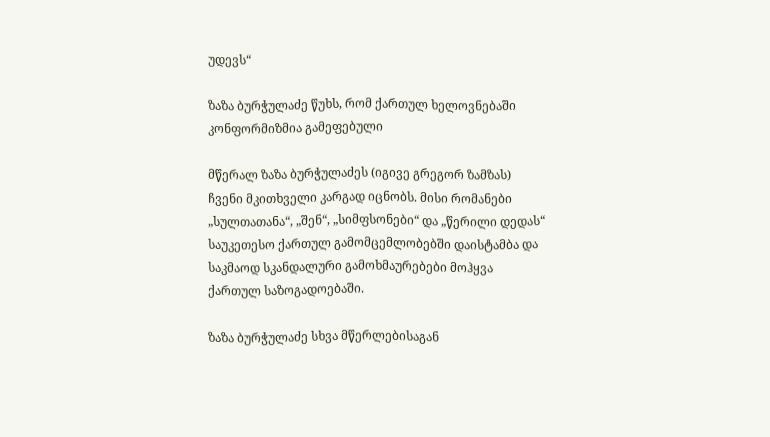უდევს“

ზაზა ბურჭულაძე წუხს, რომ ქართულ ხელოვნებაში კონფორმიზმია გამეფებული

მწერალ ზაზა ბურჭულაძეს (იგივე გრეგორ ზამზას) ჩვენი მკითხველი კარგად იცნობს. მისი რომანები „სულთათანა“, „შენ“, „სიმფსონები“ და „წერილი დედას“ საუკეთესო ქართულ გამომცემლობებში დაისტამბა და საკმაოდ სკანდალური გამოხმაურებები მოჰყვა ქართულ საზოგადოებაში.

ზაზა ბურჭულაძე სხვა მწერლებისაგან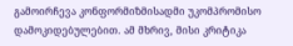გამოირჩევა კონფორმიზმისადმი უკომპრომისო დამოკიდებულებით. ამ მხრივ, მისი კრიტიკა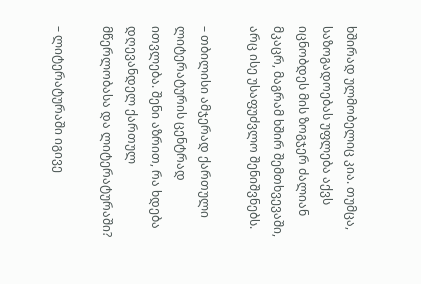ხშირად ულმობელიც კია. თუმცა, საზოგადოებას უფლება აქვს იცნობდეს მის ზოგჯერ ძალიან მკაცრ, მაგრამ ხშირ შემთხვევაში, არც ისე უსაფუძვლო შენიშვნებს.

– თბილისი ამჯერად ქართული ლიტერატურის ცენტრად ითვლება. შენი აზრით, რა ხდება დღევანდელ ქართულ მწერლობასა და ლიტერატურაში?

– ლიტერატურაში იგივე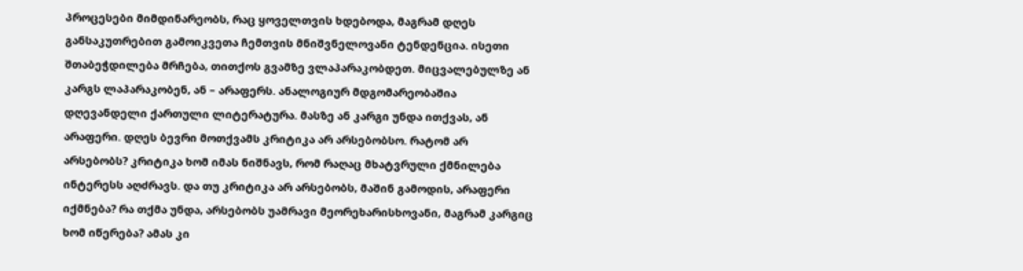პროცესები მიმდინარეობს, რაც ყოველთვის ხდებოდა, მაგრამ დღეს განსაკუთრებით გამოიკვეთა ჩემთვის მნიშვნელოვანი ტენდენცია. ისეთი შთაბეჭდილება მრჩება, თითქოს გვამზე ვლაპარაკობდეთ. მიცვალებულზე ან კარგს ლაპარაკობენ, ან – არაფერს. ანალოგიურ მდგომარეობაშია დღევანდელი ქართული ლიტერატურა. მასზე ან კარგი უნდა ითქვას, ან არაფერი. დღეს ბევრი მოთქვამს კრიტიკა არ არსებობსო. რატომ არ არსებობს? კრიტიკა ხომ იმას ნიშნავს, რომ რაღაც მხატვრული ქმნილება ინტერესს აღძრავს. და თუ კრიტიკა არ არსებობს, მაშინ გამოდის, არაფერი იქმნება? რა თქმა უნდა, არსებობს უამრავი მეორეხარისხოვანი, მაგრამ კარგიც ხომ იწერება? ამას კი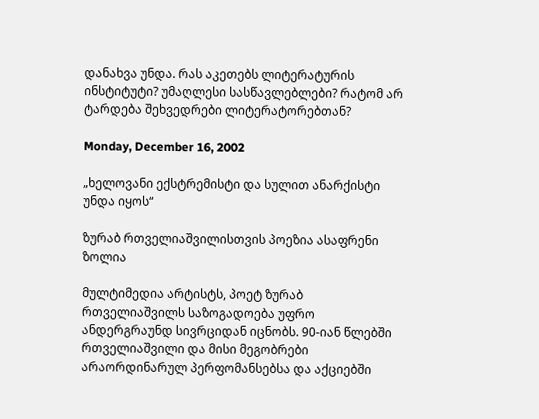დანახვა უნდა. რას აკეთებს ლიტერატურის ინსტიტუტი? უმაღლესი სასწავლებლები? რატომ არ ტარდება შეხვედრები ლიტერატორებთან?

Monday, December 16, 2002

„ხელოვანი ექსტრემისტი და სულით ანარქისტი უნდა იყოს“

ზურაბ რთველიაშვილისთვის პოეზია ასაფრენი ზოლია

მულტიმედია არტისტს, პოეტ ზურაბ რთველიაშვილს საზოგადოება უფრო ანდერგრაუნდ სივრციდან იცნობს. 90-იან წლებში რთველიაშვილი და მისი მეგობრები არაორდინარულ პერფომანსებსა და აქციებში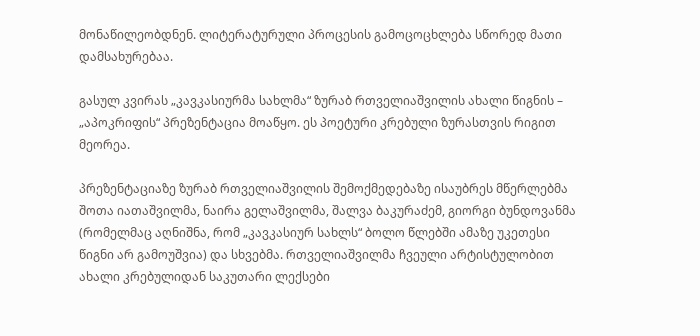მონაწილეობდნენ. ლიტერატურული პროცესის გამოცოცხლება სწორედ მათი დამსახურებაა.

გასულ კვირას „კავკასიურმა სახლმა“ ზურაბ რთველიაშვილის ახალი წიგნის – „აპოკრიფის“ პრეზენტაცია მოაწყო. ეს პოეტური კრებული ზურასთვის რიგით მეორეა.

პრეზენტაციაზე ზურაბ რთველიაშვილის შემოქმედებაზე ისაუბრეს მწერლებმა შოთა იათაშვილმა, ნაირა გელაშვილმა, შალვა ბაკურაძემ, გიორგი ბუნდოვანმა (რომელმაც აღნიშნა, რომ „კავკასიურ სახლს“ ბოლო წლებში ამაზე უკეთესი წიგნი არ გამოუშვია) და სხვებმა. რთველიაშვილმა ჩვეული არტისტულობით ახალი კრებულიდან საკუთარი ლექსები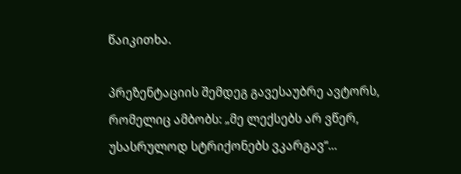წაიკითხა.

პრეზენტაციის შემდეგ გავესაუბრე ავტორს, რომელიც ამბობს: „მე ლექსებს არ ვწერ, უსასრულოდ სტრიქონებს ვკარგავ“...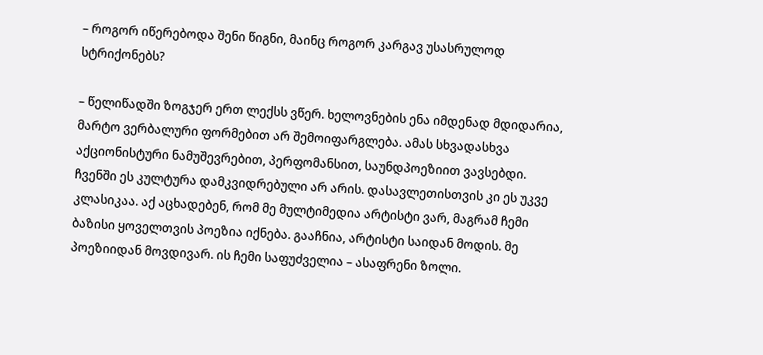– როგორ იწერებოდა შენი წიგნი, მაინც როგორ კარგავ უსასრულოდ სტრიქონებს?

– წელიწადში ზოგჯერ ერთ ლექსს ვწერ. ხელოვნების ენა იმდენად მდიდარია, მარტო ვერბალური ფორმებით არ შემოიფარგლება. ამას სხვადასხვა აქციონისტური ნამუშევრებით, პერფომანსით, საუნდპოეზიით ვავსებდი. ჩვენში ეს კულტურა დამკვიდრებული არ არის. დასავლეთისთვის კი ეს უკვე კლასიკაა. აქ აცხადებენ, რომ მე მულტიმედია არტისტი ვარ, მაგრამ ჩემი ბაზისი ყოველთვის პოეზია იქნება. გააჩნია, არტისტი საიდან მოდის. მე პოეზიიდან მოვდივარ. ის ჩემი საფუძველია – ასაფრენი ზოლი.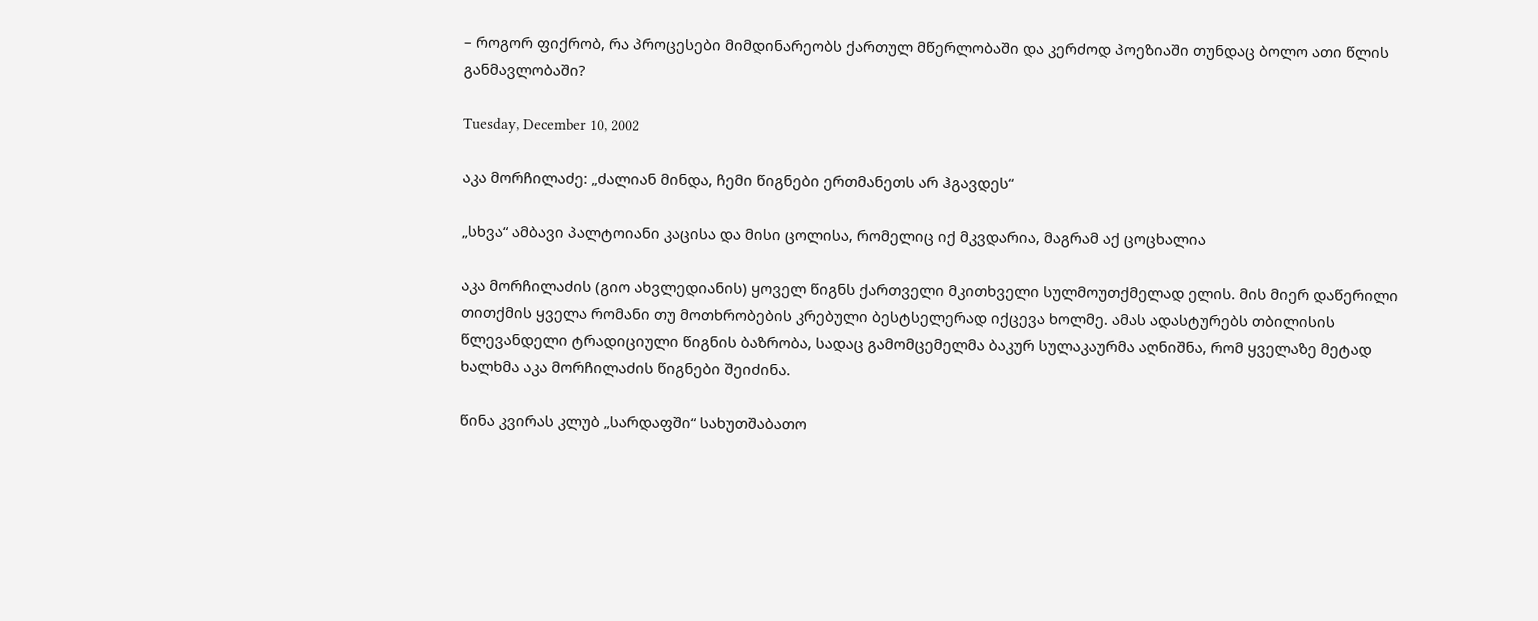– როგორ ფიქრობ, რა პროცესები მიმდინარეობს ქართულ მწერლობაში და კერძოდ პოეზიაში თუნდაც ბოლო ათი წლის განმავლობაში?

Tuesday, December 10, 2002

აკა მორჩილაძე: „ძალიან მინდა, ჩემი წიგნები ერთმანეთს არ ჰგავდეს“

„სხვა“ ამბავი პალტოიანი კაცისა და მისი ცოლისა, რომელიც იქ მკვდარია, მაგრამ აქ ცოცხალია

აკა მორჩილაძის (გიო ახვლედიანის) ყოველ წიგნს ქართველი მკითხველი სულმოუთქმელად ელის. მის მიერ დაწერილი თითქმის ყველა რომანი თუ მოთხრობების კრებული ბესტსელერად იქცევა ხოლმე. ამას ადასტურებს თბილისის წლევანდელი ტრადიციული წიგნის ბაზრობა, სადაც გამომცემელმა ბაკურ სულაკაურმა აღნიშნა, რომ ყველაზე მეტად ხალხმა აკა მორჩილაძის წიგნები შეიძინა.

წინა კვირას კლუბ „სარდაფში“ სახუთშაბათო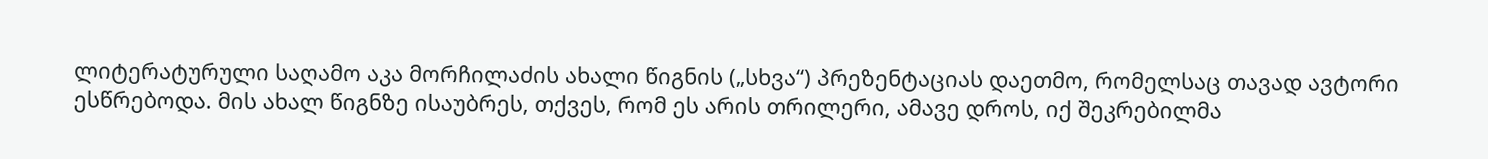ლიტერატურული საღამო აკა მორჩილაძის ახალი წიგნის („სხვა“) პრეზენტაციას დაეთმო, რომელსაც თავად ავტორი ესწრებოდა. მის ახალ წიგნზე ისაუბრეს, თქვეს, რომ ეს არის თრილერი, ამავე დროს, იქ შეკრებილმა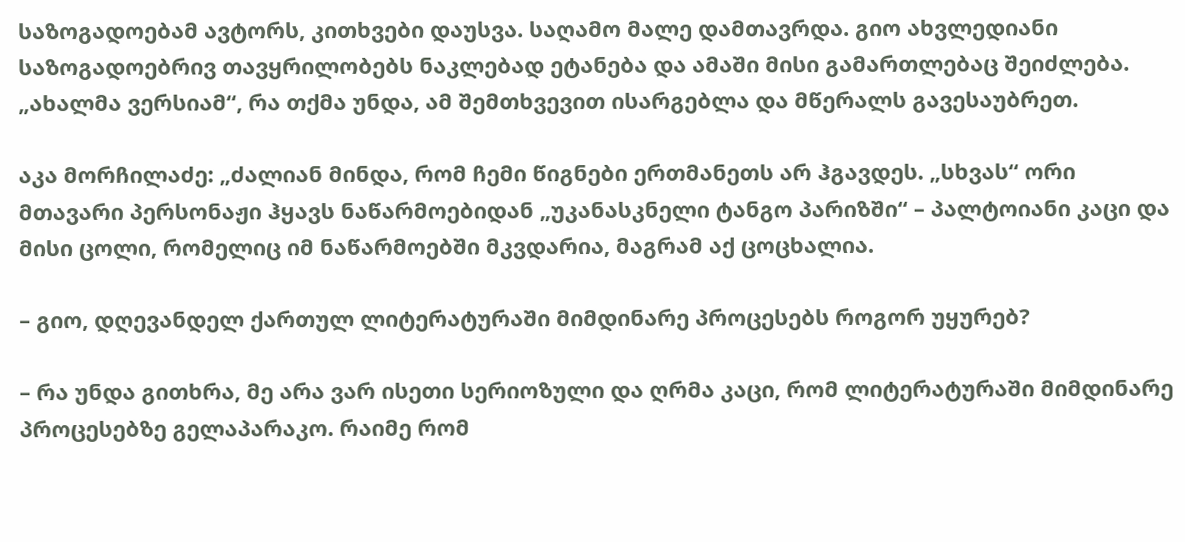საზოგადოებამ ავტორს, კითხვები დაუსვა. საღამო მალე დამთავრდა. გიო ახვლედიანი საზოგადოებრივ თავყრილობებს ნაკლებად ეტანება და ამაში მისი გამართლებაც შეიძლება. „ახალმა ვერსიამ“, რა თქმა უნდა, ამ შემთხვევით ისარგებლა და მწერალს გავესაუბრეთ.

აკა მორჩილაძე: „ძალიან მინდა, რომ ჩემი წიგნები ერთმანეთს არ ჰგავდეს. „სხვას“ ორი მთავარი პერსონაჟი ჰყავს ნაწარმოებიდან „უკანასკნელი ტანგო პარიზში“ – პალტოიანი კაცი და მისი ცოლი, რომელიც იმ ნაწარმოებში მკვდარია, მაგრამ აქ ცოცხალია.

– გიო, დღევანდელ ქართულ ლიტერატურაში მიმდინარე პროცესებს როგორ უყურებ?

– რა უნდა გითხრა, მე არა ვარ ისეთი სერიოზული და ღრმა კაცი, რომ ლიტერატურაში მიმდინარე პროცესებზე გელაპარაკო. რაიმე რომ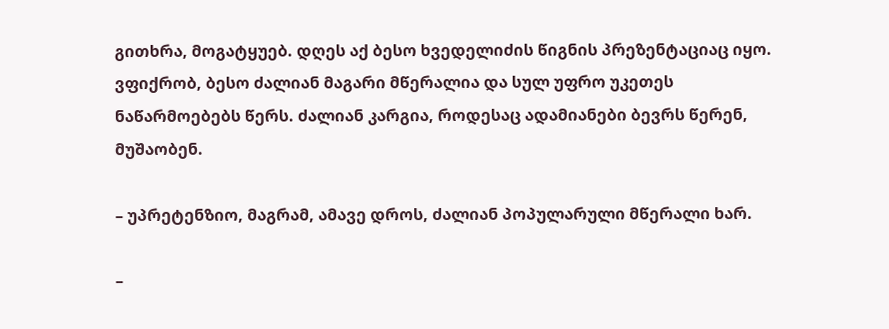გითხრა, მოგატყუებ. დღეს აქ ბესო ხვედელიძის წიგნის პრეზენტაციაც იყო. ვფიქრობ, ბესო ძალიან მაგარი მწერალია და სულ უფრო უკეთეს ნაწარმოებებს წერს. ძალიან კარგია, როდესაც ადამიანები ბევრს წერენ, მუშაობენ.

– უპრეტენზიო, მაგრამ, ამავე დროს, ძალიან პოპულარული მწერალი ხარ.

–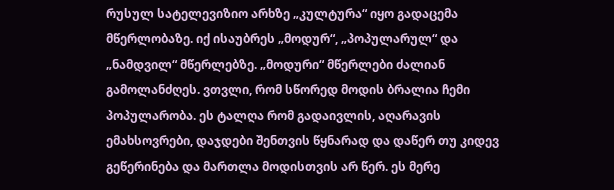რუსულ სატელევიზიო არხზე „კულტურა“ იყო გადაცემა მწერლობაზე. იქ ისაუბრეს „მოდურ“, „პოპულარულ“ და „ნამდვილ“ მწერლებზე. „მოდური“ მწერლები ძალიან გამოლანძღეს. ვთვლი, რომ სწორედ მოდის ბრალია ჩემი პოპულარობა. ეს ტალღა რომ გადაივლის, აღარავის ემახსოვრები, დაჯდები შენთვის წყნარად და დაწერ თუ კიდევ გეწერინება და მართლა მოდისთვის არ წერ. ეს მერე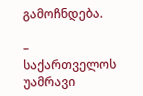გამოჩნდება.

– საქართველოს უამრავი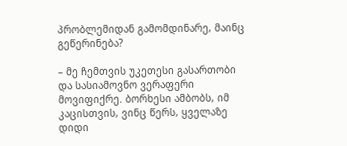პრობლემიდან გამომდინარე, მაინც გეწერინება?

– მე ჩემთვის უკეთესი გასართობი და სასიამოვნო ვერაფერი მოვიფიქრე. ბორხესი ამბობს, იმ კაცისთვის, ვინც წერს, ყველაზე დიდი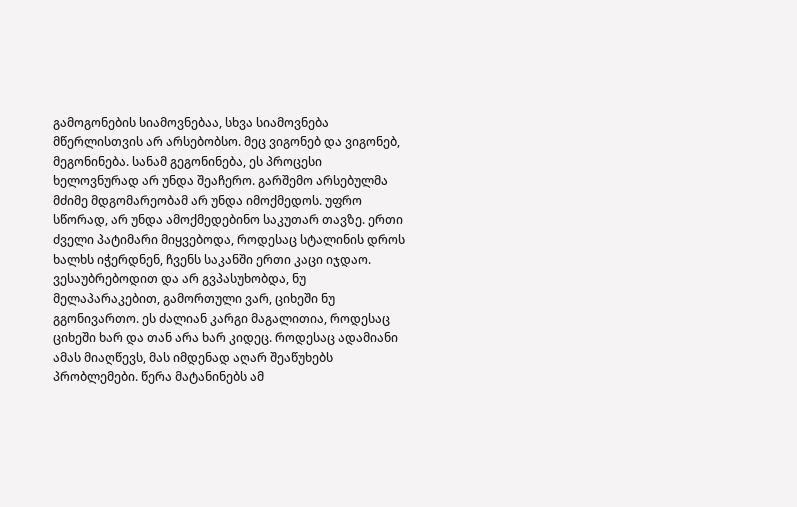გამოგონების სიამოვნებაა, სხვა სიამოვნება მწერლისთვის არ არსებობსო. მეც ვიგონებ და ვიგონებ, მეგონინება. სანამ გეგონინება, ეს პროცესი ხელოვნურად არ უნდა შეაჩერო. გარშემო არსებულმა მძიმე მდგომარეობამ არ უნდა იმოქმედოს. უფრო სწორად, არ უნდა ამოქმედებინო საკუთარ თავზე. ერთი ძველი პატიმარი მიყვებოდა, როდესაც სტალინის დროს ხალხს იჭერდნენ, ჩვენს საკანში ერთი კაცი იჯდაო. ვესაუბრებოდით და არ გვპასუხობდა, ნუ მელაპარაკებით, გამორთული ვარ, ციხეში ნუ გგონივართო. ეს ძალიან კარგი მაგალითია, როდესაც ციხეში ხარ და თან არა ხარ კიდეც. როდესაც ადამიანი ამას მიაღწევს, მას იმდენად აღარ შეაწუხებს პრობლემები. წერა მატანინებს ამ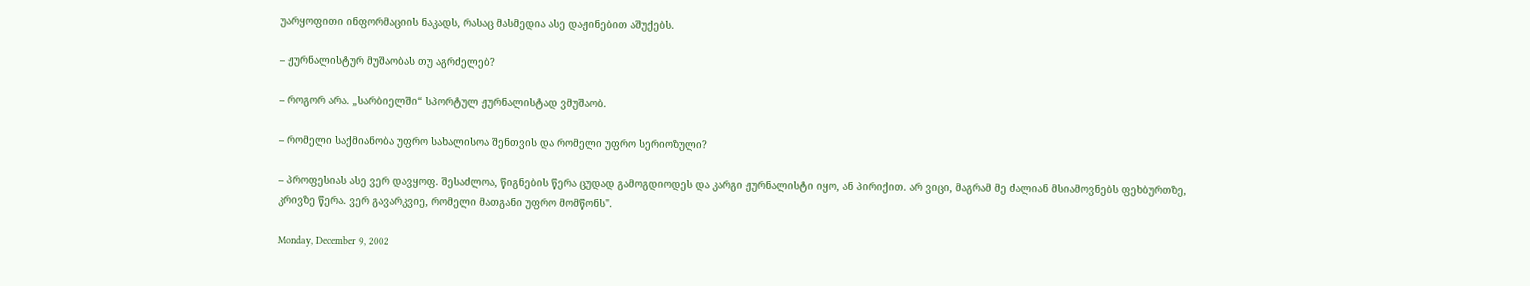უარყოფითი ინფორმაციის ნაკადს, რასაც მასმედია ასე დაჟინებით აშუქებს.

– ჟურნალისტურ მუშაობას თუ აგრძელებ?

– როგორ არა. „სარბიელში“ სპორტულ ჟურნალისტად ვმუშაობ.

– რომელი საქმიანობა უფრო სახალისოა შენთვის და რომელი უფრო სერიოზული?

– პროფესიას ასე ვერ დავყოფ. შესაძლოა, წიგნების წერა ცუდად გამოგდიოდეს და კარგი ჟურნალისტი იყო, ან პირიქით. არ ვიცი, მაგრამ მე ძალიან მსიამოვნებს ფეხბურთზე, კრივზე წერა. ვერ გავარკვიე, რომელი მათგანი უფრო მომწონს".

Monday, December 9, 2002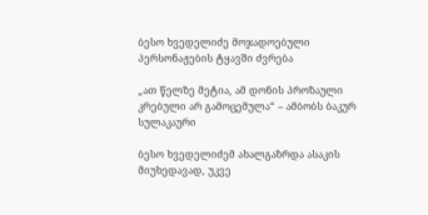ბესო ხვედელიძე მოჯადოებული პერსონაჟების ტყავში ძვრება

„ათ წელზე მეტია, ამ დონის პროზაული კრებული არ გამოცემულა“ – ამბობს ბაკურ სულაკაური

ბესო ხვედელიძემ ახალგაზრდა ასაკის მიუხედავად, უკვე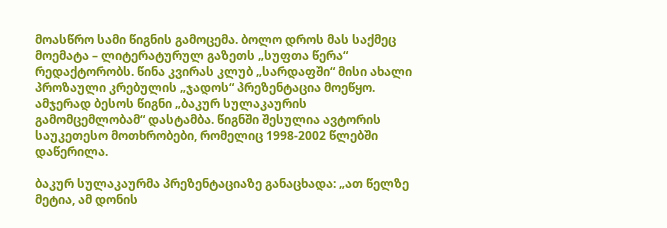მოასწრო სამი წიგნის გამოცემა. ბოლო დროს მას საქმეც მოემატა – ლიტერატურულ გაზეთს „სუფთა წერა“ რედაქტორობს. წინა კვირას კლუბ „სარდაფში“ მისი ახალი პროზაული კრებულის „ჯადოს“ პრეზენტაცია მოეწყო. ამჯერად ბესოს წიგნი „ბაკურ სულაკაურის გამომცემლობამ“ დასტამბა. წიგნში შესულია ავტორის საუკეთესო მოთხრობები, რომელიც 1998-2002 წლებში დაწერილა.

ბაკურ სულაკაურმა პრეზენტაციაზე განაცხადა: „ათ წელზე მეტია, ამ დონის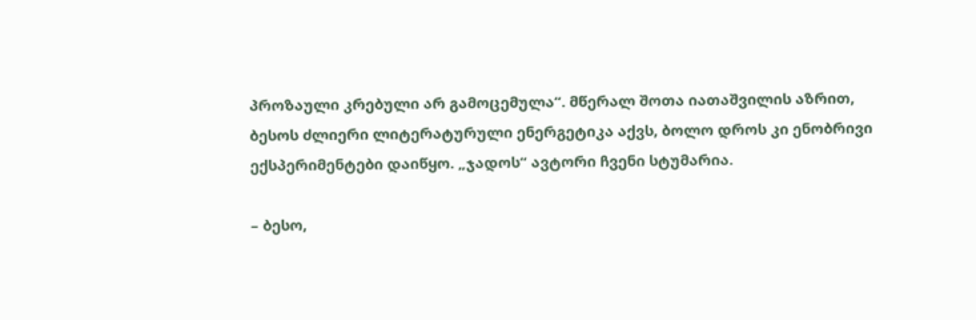პროზაული კრებული არ გამოცემულა“. მწერალ შოთა იათაშვილის აზრით, ბესოს ძლიერი ლიტერატურული ენერგეტიკა აქვს, ბოლო დროს კი ენობრივი ექსპერიმენტები დაიწყო. „ჯადოს“ ავტორი ჩვენი სტუმარია.

– ბესო,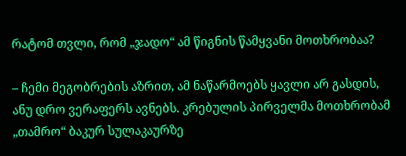რატომ თვლი, რომ „ჯადო“ ამ წიგნის წამყვანი მოთხრობაა?

– ჩემი მეგობრების აზრით, ამ ნაწარმოებს ყავლი არ გასდის, ანუ დრო ვერაფერს ავნებს. კრებულის პირველმა მოთხრობამ „თამრო“ ბაკურ სულაკაურზე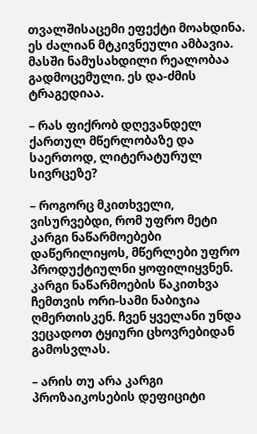თვალშისაცემი ეფექტი მოახდინა. ეს ძალიან მტკივნეული ამბავია. მასში ნამუსახდილი რეალობაა გადმოცემული. ეს და-ძმის ტრაგედიაა.

– რას ფიქრობ დღევანდელ ქართულ მწერლობაზე და საერთოდ, ლიტერატურულ სივრცეზე?

– როგორც მკითხველი, ვისურვებდი, რომ უფრო მეტი კარგი ნაწარმოებები დაწერილიყოს, მწერლები უფრო პროდუქტიულნი ყოფილიყვნენ. კარგი ნაწარმოების წაკითხვა ჩემთვის ორი-სამი ნაბიჯია ღმერთისკენ. ჩვენ ყველანი უნდა ვეცადოთ ტყიური ცხოვრებიდან გამოსვლას.

– არის თუ არა კარგი პროზაიკოსების დეფიციტი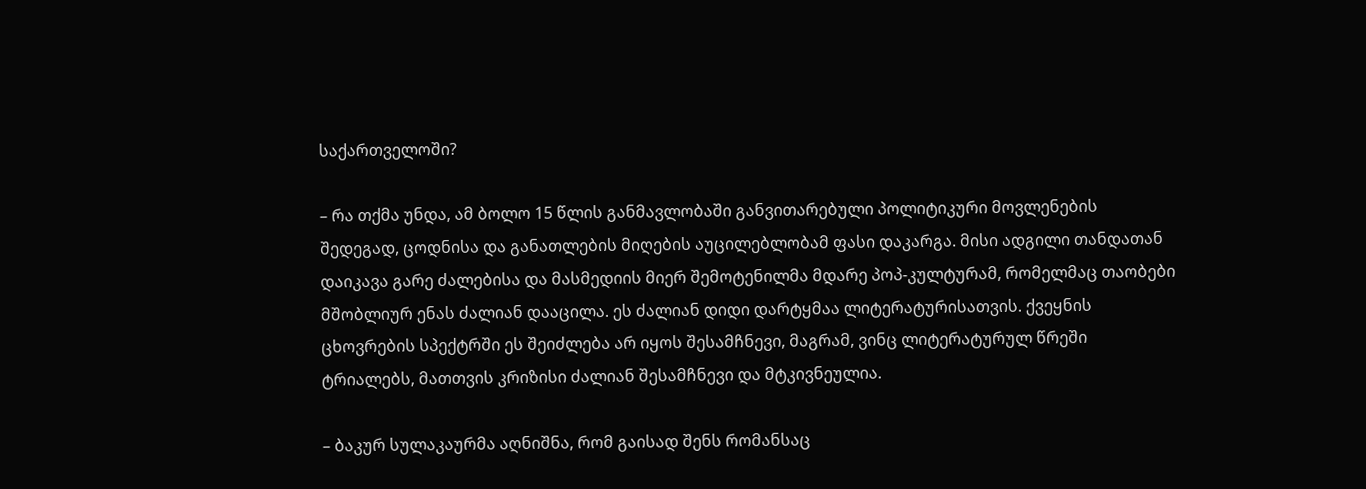საქართველოში?

– რა თქმა უნდა, ამ ბოლო 15 წლის განმავლობაში განვითარებული პოლიტიკური მოვლენების შედეგად, ცოდნისა და განათლების მიღების აუცილებლობამ ფასი დაკარგა. მისი ადგილი თანდათან დაიკავა გარე ძალებისა და მასმედიის მიერ შემოტენილმა მდარე პოპ-კულტურამ, რომელმაც თაობები მშობლიურ ენას ძალიან დააცილა. ეს ძალიან დიდი დარტყმაა ლიტერატურისათვის. ქვეყნის ცხოვრების სპექტრში ეს შეიძლება არ იყოს შესამჩნევი, მაგრამ, ვინც ლიტერატურულ წრეში ტრიალებს, მათთვის კრიზისი ძალიან შესამჩნევი და მტკივნეულია.

– ბაკურ სულაკაურმა აღნიშნა, რომ გაისად შენს რომანსაც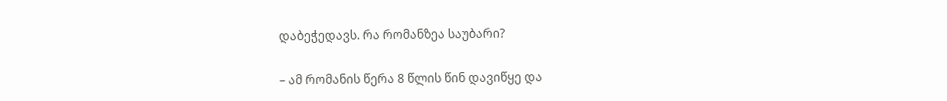დაბეჭედავს. რა რომანზეა საუბარი?

– ამ რომანის წერა 8 წლის წინ დავიწყე და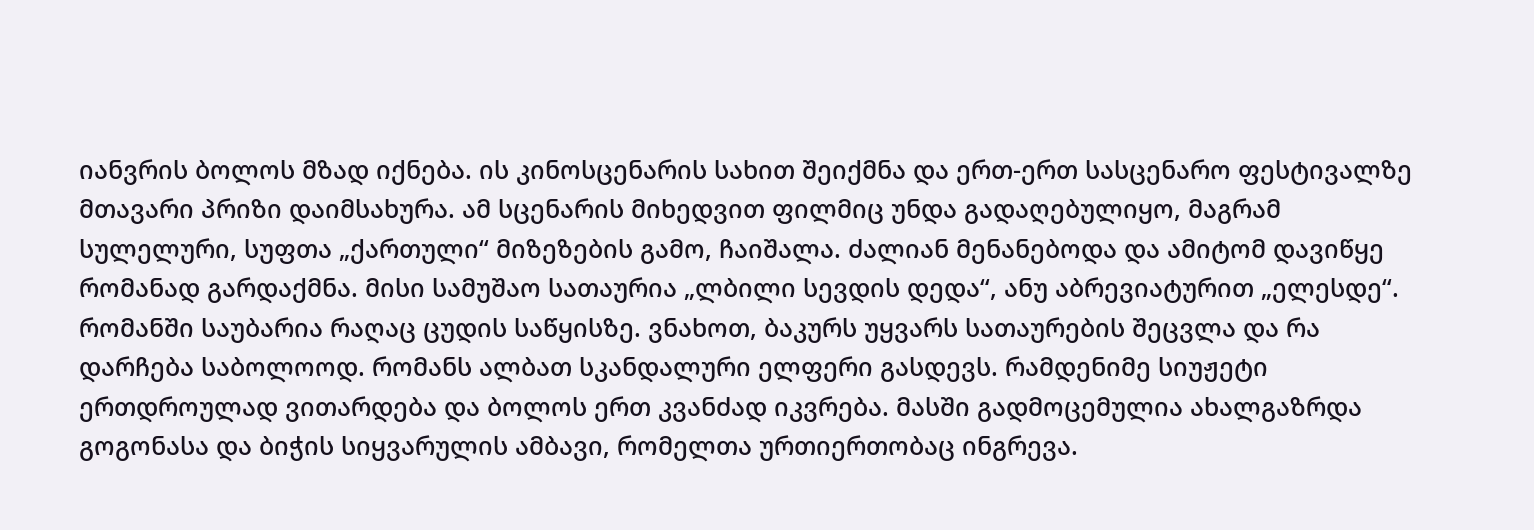იანვრის ბოლოს მზად იქნება. ის კინოსცენარის სახით შეიქმნა და ერთ-ერთ სასცენარო ფესტივალზე მთავარი პრიზი დაიმსახურა. ამ სცენარის მიხედვით ფილმიც უნდა გადაღებულიყო, მაგრამ სულელური, სუფთა „ქართული“ მიზეზების გამო, ჩაიშალა. ძალიან მენანებოდა და ამიტომ დავიწყე რომანად გარდაქმნა. მისი სამუშაო სათაურია „ლბილი სევდის დედა“, ანუ აბრევიატურით „ელესდე“. რომანში საუბარია რაღაც ცუდის საწყისზე. ვნახოთ, ბაკურს უყვარს სათაურების შეცვლა და რა დარჩება საბოლოოდ. რომანს ალბათ სკანდალური ელფერი გასდევს. რამდენიმე სიუჟეტი ერთდროულად ვითარდება და ბოლოს ერთ კვანძად იკვრება. მასში გადმოცემულია ახალგაზრდა გოგონასა და ბიჭის სიყვარულის ამბავი, რომელთა ურთიერთობაც ინგრევა.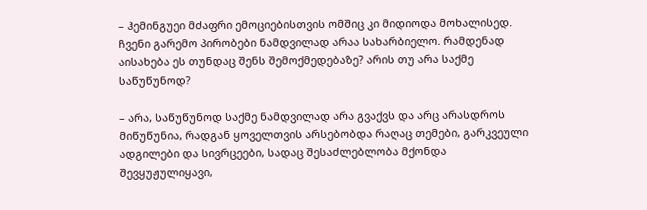– ჰემინგუეი მძაფრი ემოციებისთვის ომშიც კი მიდიოდა მოხალისედ. ჩვენი გარემო პირობები ნამდვილად არაა სახარბიელო. რამდენად აისახება ეს თუნდაც შენს შემოქმედებაზე? არის თუ არა საქმე საწუწუნოდ?

– არა, საწუწუნოდ საქმე ნამდვილად არა გვაქვს და არც არასდროს მიწუწუნია, რადგან ყოველთვის არსებობდა რაღაც თემები, გარკვეული ადგილები და სივრცეები, სადაც შესაძლებლობა მქონდა შევყუჟულიყავი,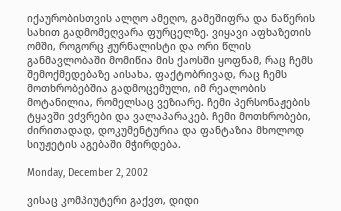იქაურობისთვის ალღო ამეღო, გამეშიფრა და ნაწერის სახით გადმომეღვარა ფურცელზე. ვიყავი აფხაზეთის ომში, როგორც ჟურნალისტი და ორი წლის განმავლობაში მომიწია მის ქაოსში ყოფნამ, რაც ჩემს შემოქმედებაზე აისახა. ფაქტობრივად, რაც ჩემს მოთხრობებშია გადმოცემული, იმ რეალობის მოტანილია, რომელსაც ვეზიარე. ჩემი პერსონაჟების ტყავში ვძვრები და ვალაპარაკებ. ჩემი მოთხრობები, ძირითადად, დოკუმენტურია და ფანტაზია მხოლოდ სიუჟეტის აგებაში მჭირდება.

Monday, December 2, 2002

ვისაც კომპიუტერი გაქვთ, დიდი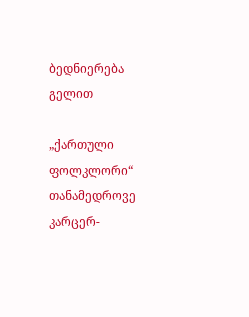ბედნიერება გელით

„ქართული ფოლკლორი“ თანამედროვე კარცერ-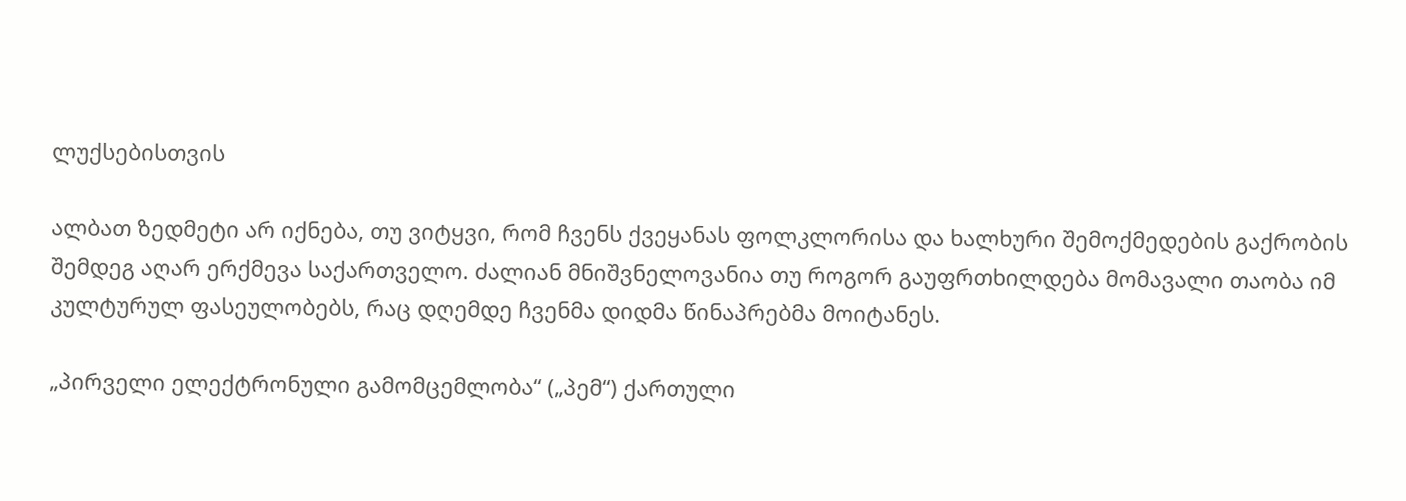ლუქსებისთვის

ალბათ ზედმეტი არ იქნება, თუ ვიტყვი, რომ ჩვენს ქვეყანას ფოლკლორისა და ხალხური შემოქმედების გაქრობის შემდეგ აღარ ერქმევა საქართველო. ძალიან მნიშვნელოვანია თუ როგორ გაუფრთხილდება მომავალი თაობა იმ კულტურულ ფასეულობებს, რაც დღემდე ჩვენმა დიდმა წინაპრებმა მოიტანეს.

„პირველი ელექტრონული გამომცემლობა“ („პემ“) ქართული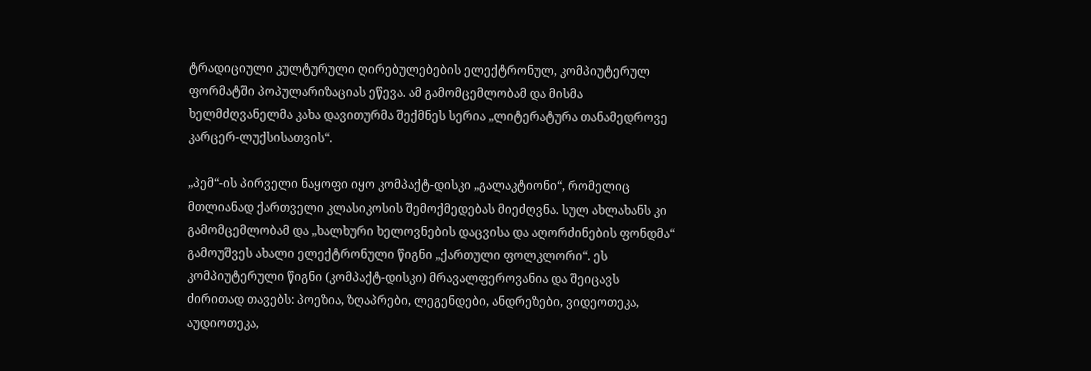ტრადიციული კულტურული ღირებულებების ელექტრონულ, კომპიუტერულ ფორმატში პოპულარიზაციას ეწევა. ამ გამომცემლობამ და მისმა ხელმძღვანელმა კახა დავითურმა შექმნეს სერია „ლიტერატურა თანამედროვე კარცერ-ლუქსისათვის“.

„პემ“-ის პირველი ნაყოფი იყო კომპაქტ-დისკი „გალაკტიონი“, რომელიც მთლიანად ქართველი კლასიკოსის შემოქმედებას მიეძღვნა. სულ ახლახანს კი გამომცემლობამ და „ხალხური ხელოვნების დაცვისა და აღორძინების ფონდმა“ გამოუშვეს ახალი ელექტრონული წიგნი „ქართული ფოლკლორი“. ეს კომპიუტერული წიგნი (კომპაქტ-დისკი) მრავალფეროვანია და შეიცავს ძირითად თავებს: პოეზია, ზღაპრები, ლეგენდები, ანდრეზები, ვიდეოთეკა, აუდიოთეკა,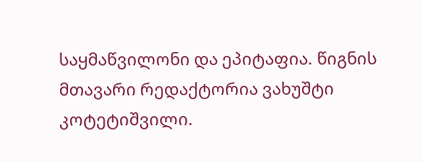საყმაწვილონი და ეპიტაფია. წიგნის მთავარი რედაქტორია ვახუშტი კოტეტიშვილი.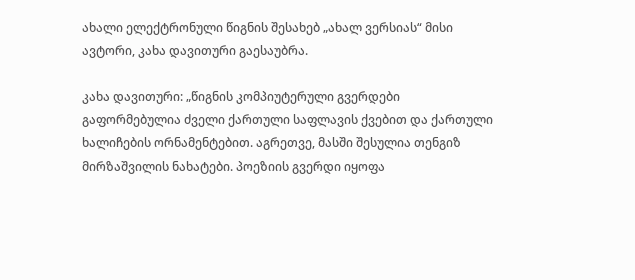ახალი ელექტრონული წიგნის შესახებ „ახალ ვერსიას“ მისი ავტორი, კახა დავითური გაესაუბრა.

კახა დავითური: „წიგნის კომპიუტერული გვერდები გაფორმებულია ძველი ქართული საფლავის ქვებით და ქართული ხალიჩების ორნამენტებით. აგრეთვე, მასში შესულია თენგიზ მირზაშვილის ნახატები. პოეზიის გვერდი იყოფა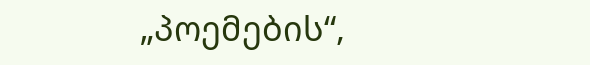„პოემების“,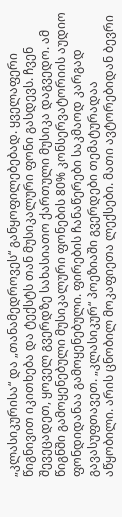„კლასიკურისა“ და „თანამედროვეს“ განყოფილებებად. ყველაფერი წიგნივით იკითხება და ტექსტს თან მუსიკალური ფონი გასდევს. ჩვენ შევეცადეთ, ყოველ გვერდზე სახასიათო ქართული მუსიკა დაგვედო. ამ წიგნში გამოყენებული მუსიკალური ფონების 80% კონსერვატორიის აუდიო ფონდიდანაა გამოყენებული. ფირების ჩანაწერები საკმაოდ კარგად გავასუფთავეთ. „კლასიკურ“ პოეზიაში გვერდები თემატურადაა აწყობილი. არის ცნობილ მოკაფიეთა ლექსები. მათი ავტორებიდან ბევრი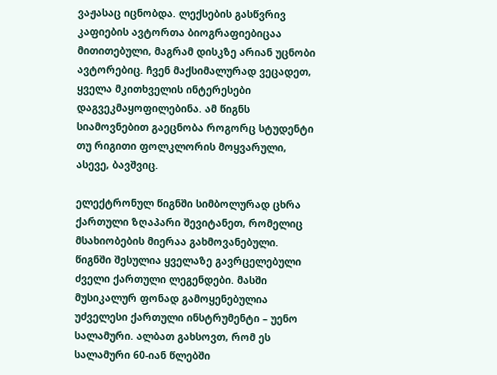ვაჟასაც იცნობდა. ლექსების გასწვრივ კაფიების ავტორთა ბიოგრაფიებიცაა მითითებული, მაგრამ დისკზე არიან უცნობი ავტორებიც. ჩვენ მაქსიმალურად ვეცადეთ, ყველა მკითხველის ინტერესები დაგვეკმაყოფილებინა. ამ წიგნს სიამოვნებით გაეცნობა როგორც სტუდენტი თუ რიგითი ფოლკლორის მოყვარული, ასევე, ბავშვიც.

ელექტრონულ წიგნში სიმბოლურად ცხრა ქართული ზღაპარი შევიტანეთ, რომელიც მსახიობების მიერაა გახმოვანებული. წიგნში შესულია ყველაზე გავრცელებული ძველი ქართული ლეგენდები. მასში მუსიკალურ ფონად გამოყენებულია უძველესი ქართული ინსტრუმენტი – უენო სალამური. ალბათ გახსოვთ, რომ ეს სალამური 60-იან წლებში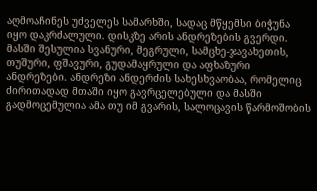აღმოაჩინეს უძველეს სამარხში, სადაც მწყემსი ბიჭუნა იყო დაკრძალული. დისკზე არის ანდრეზების გვერდი. მასში შესულია სვანური, მეგრული, სამცხე-ჯავახეთის, თუშური, ფშავური, გუდამაყრული და აფხაზური ანდრეზები. ანდრეზი ანდერძის სახესხვაობაა, რომელიც ძირითადად მთაში იყო გავრცელებული და მასში გადმოცემულია ამა თუ იმ გვარის, სალოცავის წარმოშობის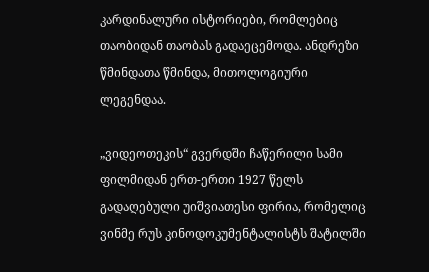კარდინალური ისტორიები, რომლებიც თაობიდან თაობას გადაეცემოდა. ანდრეზი წმინდათა წმინდა, მითოლოგიური ლეგენდაა.

„ვიდეოთეკის“ გვერდში ჩაწერილი სამი ფილმიდან ერთ-ერთი 1927 წელს გადაღებული უიშვიათესი ფირია, რომელიც ვინმე რუს კინოდოკუმენტალისტს შატილში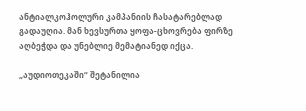ანტიალკოჰოლური კამპანიის ჩასატარებლად გადაუღია. მან ხევსურთა ყოფა-ცხოვრება ფირზე აღბეჭდა და უნებლიე მემატიანედ იქცა.

„აუდიოთეკაში“ შეტანილია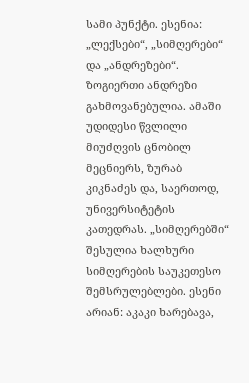სამი პუნქტი. ესენია: „ლექსები“, „სიმღერები“ და „ანდრეზები“. ზოგიერთი ანდრეზი გახმოვანებულია. ამაში უდიდესი წვლილი მიუძღვის ცნობილ მეცნიერს, ზურაბ კიკნაძეს და, საერთოდ, უნივერსიტეტის კათედრას. „სიმღერებში“ შესულია ხალხური სიმღერების საუკეთესო შემსრულებლები. ესენი არიან: აკაკი ხარებავა,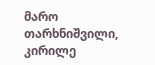მარო თარხნიშვილი, კირილე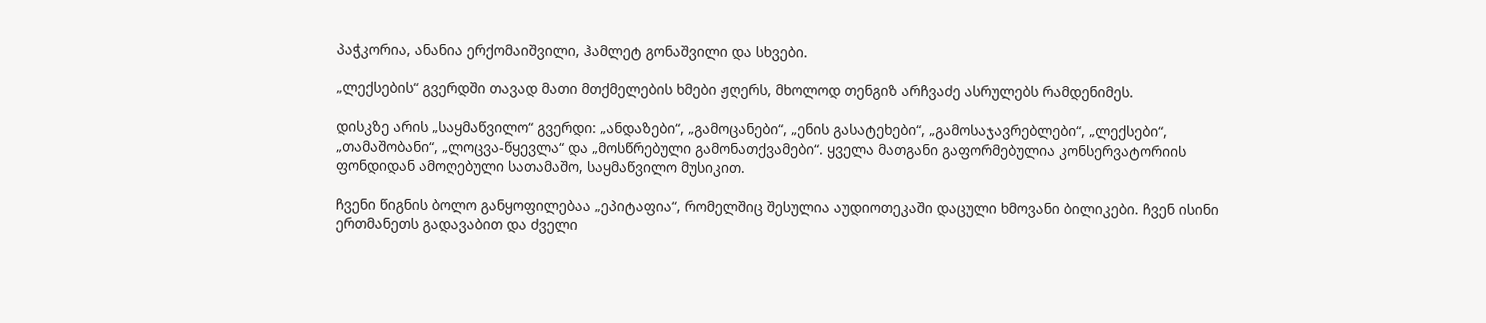პაჭკორია, ანანია ერქომაიშვილი, ჰამლეტ გონაშვილი და სხვები.

„ლექსების“ გვერდში თავად მათი მთქმელების ხმები ჟღერს, მხოლოდ თენგიზ არჩვაძე ასრულებს რამდენიმეს.

დისკზე არის „საყმაწვილო“ გვერდი: „ანდაზები“, „გამოცანები“, „ენის გასატეხები“, „გამოსაჯავრებლები“, „ლექსები“, „თამაშობანი“, „ლოცვა-წყევლა“ და „მოსწრებული გამონათქვამები“. ყველა მათგანი გაფორმებულია კონსერვატორიის ფონდიდან ამოღებული სათამაშო, საყმაწვილო მუსიკით.

ჩვენი წიგნის ბოლო განყოფილებაა „ეპიტაფია“, რომელშიც შესულია აუდიოთეკაში დაცული ხმოვანი ბილიკები. ჩვენ ისინი ერთმანეთს გადავაბით და ძველი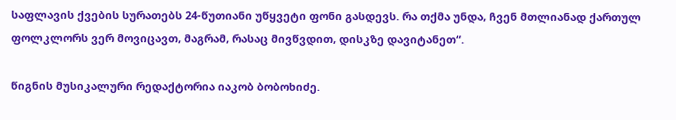საფლავის ქვების სურათებს 24-წუთიანი უწყვეტი ფონი გასდევს. რა თქმა უნდა, ჩვენ მთლიანად ქართულ ფოლკლორს ვერ მოვიცავთ, მაგრამ, რასაც მივწვდით, დისკზე დავიტანეთ“.

წიგნის მუსიკალური რედაქტორია იაკობ ბობოხიძე.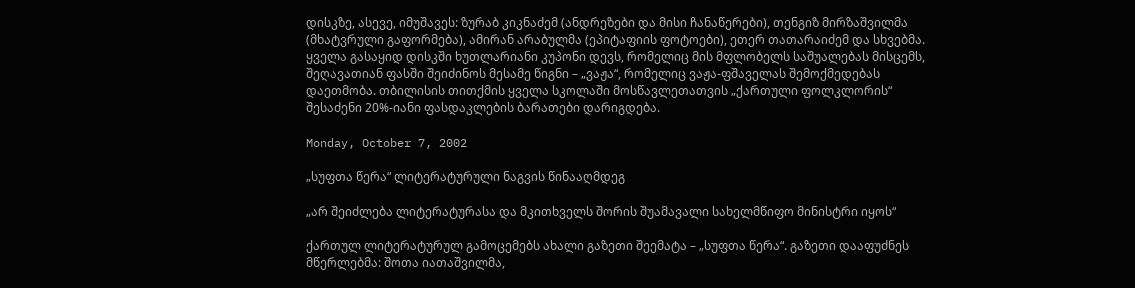დისკზე, ასევე, იმუშავეს: ზურაბ კიკნაძემ (ანდრეზები და მისი ჩანაწერები), თენგიზ მირზაშვილმა (მხატვრული გაფორმება), ამირან არაბულმა (ეპიტაფიის ფოტოები), ეთერ თათარაიძემ და სხვებმა. ყველა გასაყიდ დისკში ხუთლარიანი კუპონი დევს, რომელიც მის მფლობელს საშუალებას მისცემს, შეღავათიან ფასში შეიძინოს მესამე წიგნი – „ვაჟა“, რომელიც ვაჟა-ფშაველას შემოქმედებას დაეთმობა. თბილისის თითქმის ყველა სკოლაში მოსწავლეთათვის „ქართული ფოლკლორის“ შესაძენი 20%-იანი ფასდაკლების ბარათები დარიგდება.

Monday, October 7, 2002

„სუფთა წერა“ ლიტერატურული ნაგვის წინააღმდეგ

„არ შეიძლება ლიტერატურასა და მკითხველს შორის შუამავალი სახელმწიფო მინისტრი იყოს“

ქართულ ლიტერატურულ გამოცემებს ახალი გაზეთი შეემატა – „სუფთა წერა“. გაზეთი დააფუძნეს მწერლებმა: შოთა იათაშვილმა,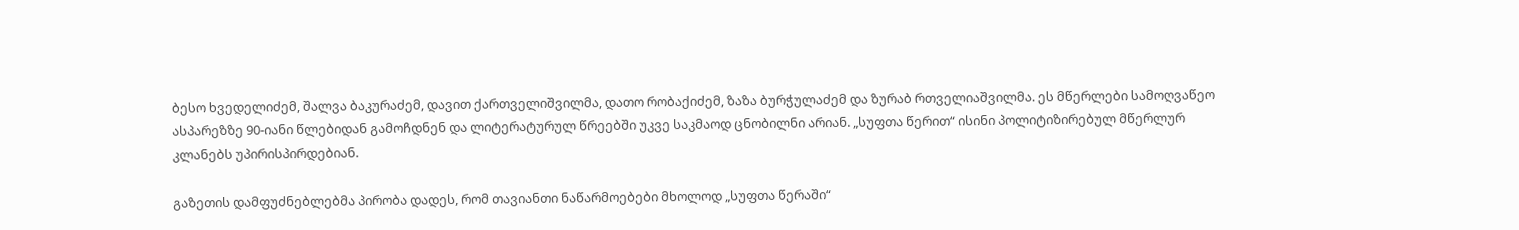ბესო ხვედელიძემ, შალვა ბაკურაძემ, დავით ქართველიშვილმა, დათო რობაქიძემ, ზაზა ბურჭულაძემ და ზურაბ რთველიაშვილმა. ეს მწერლები სამოღვაწეო ასპარეზზე 90-იანი წლებიდან გამოჩდნენ და ლიტერატურულ წრეებში უკვე საკმაოდ ცნობილნი არიან. „სუფთა წერით“ ისინი პოლიტიზირებულ მწერლურ კლანებს უპირისპირდებიან.

გაზეთის დამფუძნებლებმა პირობა დადეს, რომ თავიანთი ნაწარმოებები მხოლოდ „სუფთა წერაში“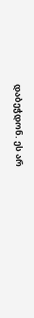დაბეჭდონ. ეს არ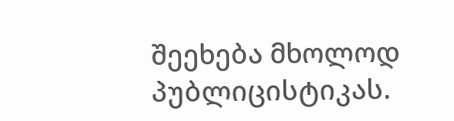შეეხება მხოლოდ პუბლიცისტიკას.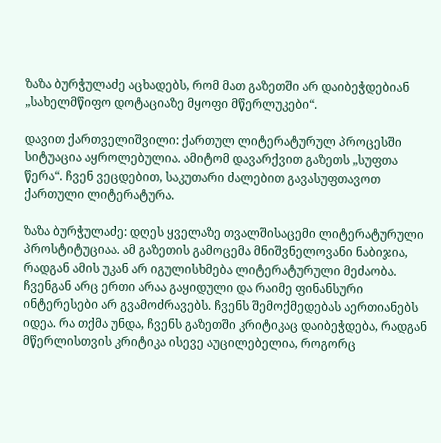ზაზა ბურჭულაძე აცხადებს, რომ მათ გაზეთში არ დაიბეჭდებიან „სახელმწიფო დოტაციაზე მყოფი მწერლუკები“.

დავით ქართველიშვილი: ქართულ ლიტერატურულ პროცესში სიტუაცია აყროლებულია. ამიტომ დავარქვით გაზეთს „სუფთა წერა“. ჩვენ ვეცდებით, საკუთარი ძალებით გავასუფთავოთ ქართული ლიტერატურა.

ზაზა ბურჭულაძე: დღეს ყველაზე თვალშისაცემი ლიტერატურული პროსტიტუციაა. ამ გაზეთის გამოცემა მნიშვნელოვანი ნაბიჯია, რადგან ამის უკან არ იგულისხმება ლიტერატურული მეძაობა. ჩვენგან არც ერთი არაა გაყიდული და რაიმე ფინანსური ინტერესები არ გვამოძრავებს. ჩვენს შემოქმედებას აერთიანებს იდეა. რა თქმა უნდა, ჩვენს გაზეთში კრიტიკაც დაიბეჭდება, რადგან მწერლისთვის კრიტიკა ისევე აუცილებელია, როგორც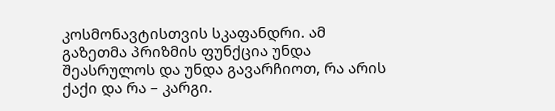კოსმონავტისთვის სკაფანდრი. ამ გაზეთმა პრიზმის ფუნქცია უნდა შეასრულოს და უნდა გავარჩიოთ, რა არის ქაქი და რა – კარგი.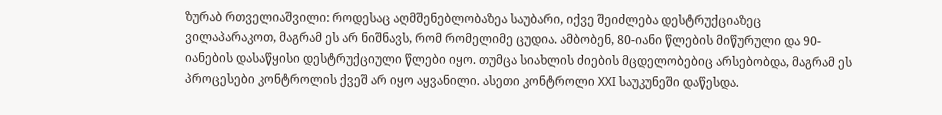ზურაბ რთველიაშვილი: როდესაც აღმშენებლობაზეა საუბარი, იქვე შეიძლება დესტრუქციაზეც ვილაპარაკოთ, მაგრამ ეს არ ნიშნავს, რომ რომელიმე ცუდია. ამბობენ, 80-იანი წლების მიწურული და 90-იანების დასაწყისი დესტრუქციული წლები იყო. თუმცა სიახლის ძიების მცდელობებიც არსებობდა, მაგრამ ეს პროცესები კონტროლის ქვეშ არ იყო აყვანილი. ასეთი კონტროლი XXI საუკუნეში დაწესდა.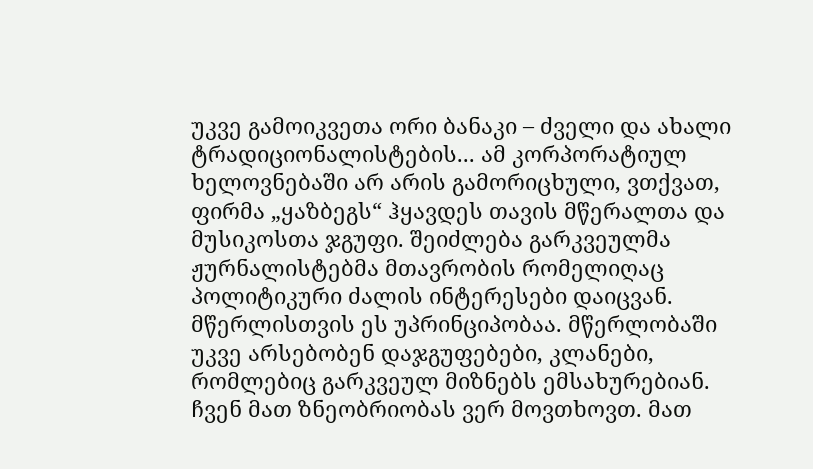უკვე გამოიკვეთა ორი ბანაკი – ძველი და ახალი ტრადიციონალისტების... ამ კორპორატიულ ხელოვნებაში არ არის გამორიცხული, ვთქვათ, ფირმა „ყაზბეგს“ ჰყავდეს თავის მწერალთა და მუსიკოსთა ჯგუფი. შეიძლება გარკვეულმა ჟურნალისტებმა მთავრობის რომელიღაც პოლიტიკური ძალის ინტერესები დაიცვან. მწერლისთვის ეს უპრინციპობაა. მწერლობაში უკვე არსებობენ დაჯგუფებები, კლანები, რომლებიც გარკვეულ მიზნებს ემსახურებიან. ჩვენ მათ ზნეობრიობას ვერ მოვთხოვთ. მათ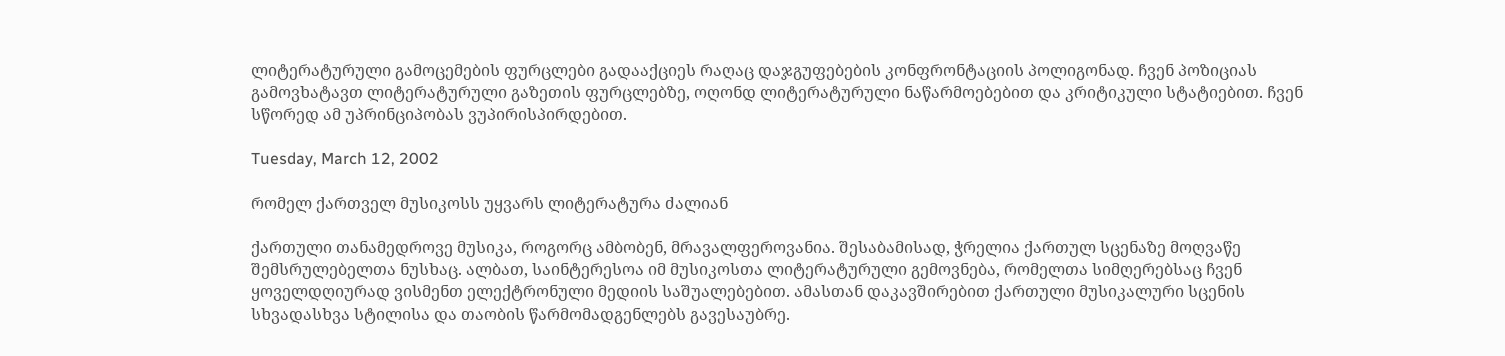ლიტერატურული გამოცემების ფურცლები გადააქციეს რაღაც დაჯგუფებების კონფრონტაციის პოლიგონად. ჩვენ პოზიციას გამოვხატავთ ლიტერატურული გაზეთის ფურცლებზე, ოღონდ ლიტერატურული ნაწარმოებებით და კრიტიკული სტატიებით. ჩვენ სწორედ ამ უპრინციპობას ვუპირისპირდებით.

Tuesday, March 12, 2002

რომელ ქართველ მუსიკოსს უყვარს ლიტერატურა ძალიან

ქართული თანამედროვე მუსიკა, როგორც ამბობენ, მრავალფეროვანია. შესაბამისად, ჭრელია ქართულ სცენაზე მოღვაწე შემსრულებელთა ნუსხაც. ალბათ, საინტერესოა იმ მუსიკოსთა ლიტერატურული გემოვნება, რომელთა სიმღერებსაც ჩვენ ყოველდღიურად ვისმენთ ელექტრონული მედიის საშუალებებით. ამასთან დაკავშირებით ქართული მუსიკალური სცენის სხვადასხვა სტილისა და თაობის წარმომადგენლებს გავესაუბრე.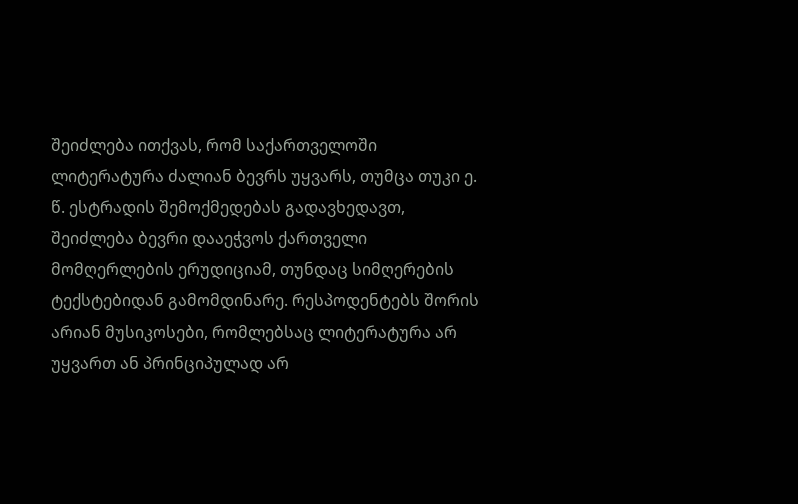შეიძლება ითქვას, რომ საქართველოში ლიტერატურა ძალიან ბევრს უყვარს, თუმცა თუკი ე. წ. ესტრადის შემოქმედებას გადავხედავთ, შეიძლება ბევრი დააეჭვოს ქართველი მომღერლების ერუდიციამ, თუნდაც სიმღერების ტექსტებიდან გამომდინარე. რესპოდენტებს შორის არიან მუსიკოსები, რომლებსაც ლიტერატურა არ უყვართ ან პრინციპულად არ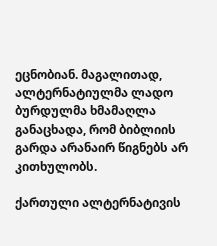ეცნობიან. მაგალითად, ალტერნატიულმა ლადო ბურდულმა ხმამაღლა განაცხადა, რომ ბიბლიის გარდა არანაირ წიგნებს არ კითხულობს.

ქართული ალტერნატივის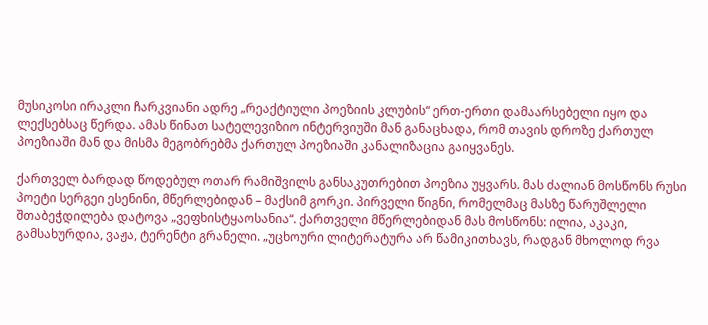მუსიკოსი ირაკლი ჩარკვიანი ადრე „რეაქტიული პოეზიის კლუბის“ ერთ-ერთი დამაარსებელი იყო და ლექსებსაც წერდა. ამას წინათ სატელევიზიო ინტერვიუში მან განაცხადა, რომ თავის დროზე ქართულ პოეზიაში მან და მისმა მეგობრებმა ქართულ პოეზიაში კანალიზაცია გაიყვანეს.

ქართველ ბარდად წოდებულ ოთარ რამიშვილს განსაკუთრებით პოეზია უყვარს. მას ძალიან მოსწონს რუსი პოეტი სერგეი ესენინი, მწერლებიდან – მაქსიმ გორკი. პირველი წიგნი, რომელმაც მასზე წარუშლელი შთაბეჭდილება დატოვა „ვეფხისტყაოსანია“. ქართველი მწერლებიდან მას მოსწონს: ილია, აკაკი, გამსახურდია, ვაჟა, ტერენტი გრანელი. „უცხოური ლიტერატურა არ წამიკითხავს, რადგან მხოლოდ რვა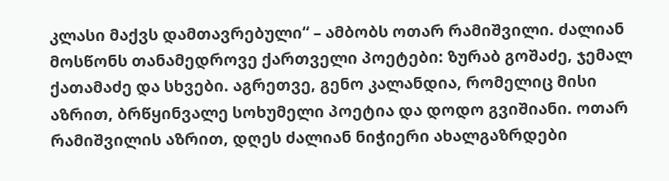კლასი მაქვს დამთავრებული“ – ამბობს ოთარ რამიშვილი. ძალიან მოსწონს თანამედროვე ქართველი პოეტები: ზურაბ გოშაძე, ჯემალ ქათამაძე და სხვები. აგრეთვე, გენო კალანდია, რომელიც მისი აზრით, ბრწყინვალე სოხუმელი პოეტია და დოდო გვიშიანი. ოთარ რამიშვილის აზრით, დღეს ძალიან ნიჭიერი ახალგაზრდები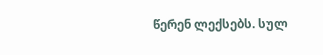წერენ ლექსებს. სულ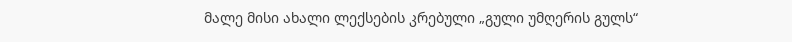მალე მისი ახალი ლექსების კრებული „გული უმღერის გულს“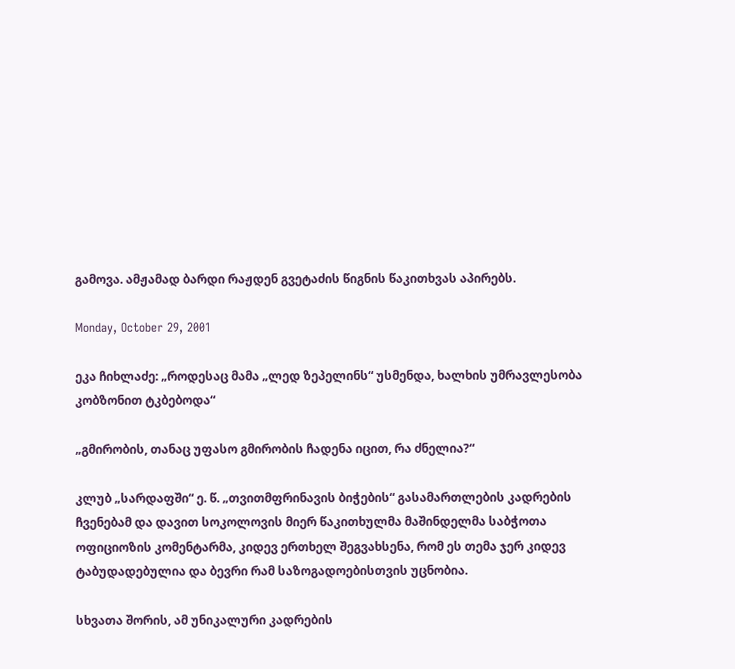გამოვა. ამჟამად ბარდი რაჟდენ გვეტაძის წიგნის წაკითხვას აპირებს.

Monday, October 29, 2001

ეკა ჩიხლაძე: „როდესაც მამა „ლედ ზეპელინს“ უსმენდა, ხალხის უმრავლესობა კობზონით ტკბებოდა“

„გმირობის, თანაც უფასო გმირობის ჩადენა იცით, რა ძნელია?“

კლუბ „სარდაფში“ ე. წ. „თვითმფრინავის ბიჭების“ გასამართლების კადრების ჩვენებამ და დავით სოკოლოვის მიერ წაკითხულმა მაშინდელმა საბჭოთა ოფიციოზის კომენტარმა, კიდევ ერთხელ შეგვახსენა, რომ ეს თემა ჯერ კიდევ ტაბუდადებულია და ბევრი რამ საზოგადოებისთვის უცნობია.

სხვათა შორის, ამ უნიკალური კადრების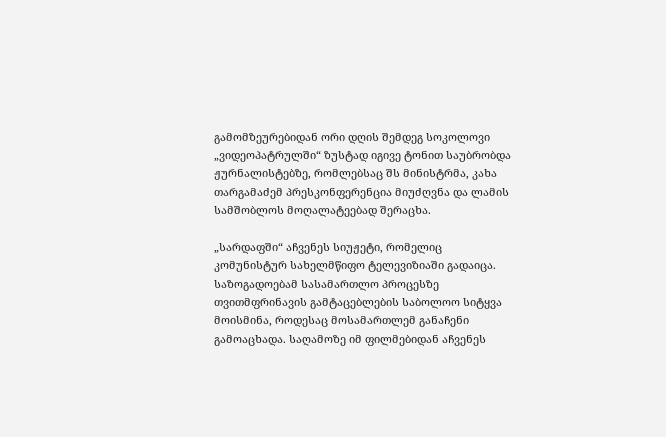გამომზეურებიდან ორი დღის შემდეგ სოკოლოვი „ვიდეოპატრულში“ ზუსტად იგივე ტონით საუბრობდა ჟურნალისტებზე, რომლებსაც შს მინისტრმა, კახა თარგამაძემ პრესკონფერენცია მიუძღვნა და ლამის სამშობლოს მოღალატეებად შერაცხა.

„სარდაფში“ აჩვენეს სიუჟეტი, რომელიც კომუნისტურ სახელმწიფო ტელევიზიაში გადაიცა. საზოგადოებამ სასამართლო პროცესზე თვითმფრინავის გამტაცებლების საბოლოო სიტყვა მოისმინა, როდესაც მოსამართლემ განაჩენი გამოაცხადა. საღამოზე იმ ფილმებიდან აჩვენეს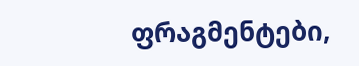ფრაგმენტები,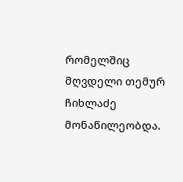რომელშიც მღვდელი თემურ ჩიხლაძე მონაწილეობდა.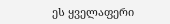ეს ყველაფერი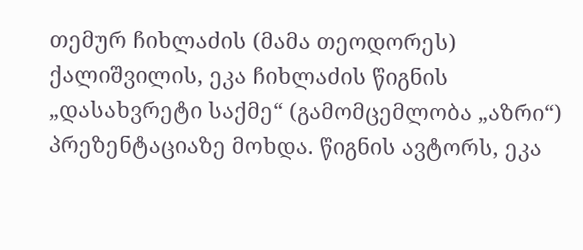თემურ ჩიხლაძის (მამა თეოდორეს) ქალიშვილის, ეკა ჩიხლაძის წიგნის „დასახვრეტი საქმე“ (გამომცემლობა „აზრი“) პრეზენტაციაზე მოხდა. წიგნის ავტორს, ეკა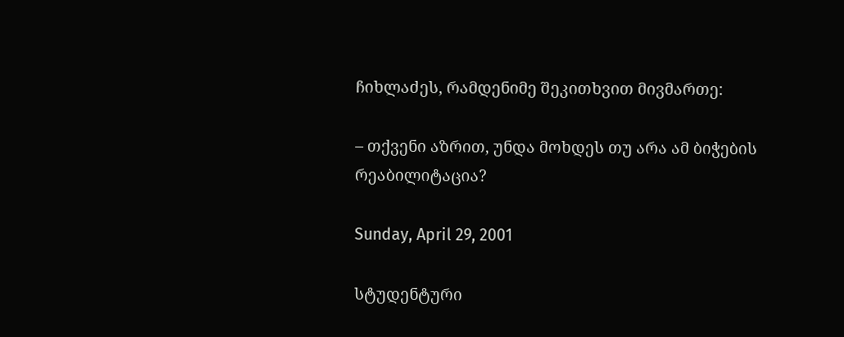ჩიხლაძეს, რამდენიმე შეკითხვით მივმართე:

– თქვენი აზრით, უნდა მოხდეს თუ არა ამ ბიჭების რეაბილიტაცია?

Sunday, April 29, 2001

სტუდენტური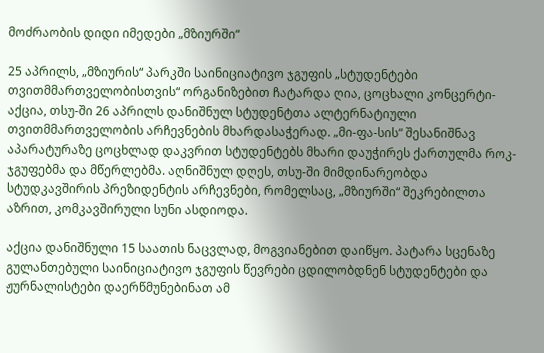მოძრაობის დიდი იმედები „მზიურში“

25 აპრილს, „მზიურის“ პარკში საინიციატივო ჯგუფის „სტუდენტები თვითმმართველობისთვის“ ორგანიზებით ჩატარდა ღია, ცოცხალი კონცერტი-აქცია, თსუ-ში 26 აპრილს დანიშნულ სტუდენტთა ალტერნატიული თვითმმართველობის არჩევნების მხარდასაჭერად. „მი-ფა-სის“ შესანიშნავ აპარატურაზე ცოცხლად დაკვრით სტუდენტებს მხარი დაუჭირეს ქართულმა როკ-ჯგუფებმა და მწერლებმა. აღნიშნულ დღეს, თსუ-ში მიმდინარეობდა სტუდკავშირის პრეზიდენტის არჩევნები, რომელსაც, „მზიურში“ შეკრებილთა აზრით, კომკავშირული სუნი ასდიოდა.

აქცია დანიშნული 15 საათის ნაცვლად, მოგვიანებით დაიწყო. პატარა სცენაზე გულანთებული საინიციატივო ჯგუფის წევრები ცდილობდნენ სტუდენტები და ჟურნალისტები დაერწმუნებინათ ამ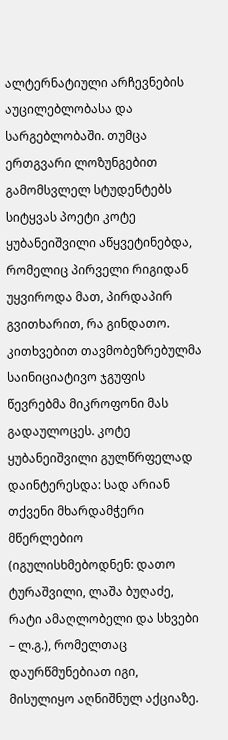ალტერნატიული არჩევნების აუცილებლობასა და სარგებლობაში. თუმცა ერთგვარი ლოზუნგებით გამომსვლელ სტუდენტებს სიტყვას პოეტი კოტე ყუბანეიშვილი აწყვეტინებდა, რომელიც პირველი რიგიდან უყვიროდა მათ, პირდაპირ გვითხარით, რა გინდათო. კითხვებით თავმობეზრებულმა საინიციატივო ჯგუფის წევრებმა მიკროფონი მას გადაულოცეს. კოტე ყუბანეიშვილი გულწრფელად დაინტერესდა: სად არიან თქვენი მხარდამჭერი მწერლებიო (იგულისხმებოდნენ: დათო ტურაშვილი, ლაშა ბუღაძე, რატი ამაღლობელი და სხვები – ლ.გ.), რომელთაც დაურწმუნებიათ იგი, მისულიყო აღნიშნულ აქციაზე.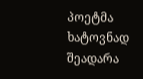პოეტმა ხატოვნად შეადარა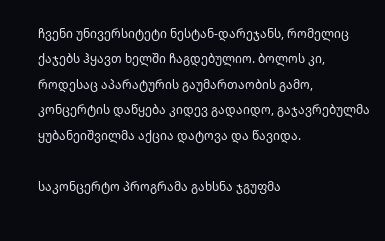ჩვენი უნივერსიტეტი ნესტან-დარეჯანს, რომელიც ქაჯებს ჰყავთ ხელში ჩაგდებულიო. ბოლოს კი, როდესაც აპარატურის გაუმართაობის გამო, კონცერტის დაწყება კიდევ გადაიდო, გაჯავრებულმა ყუბანეიშვილმა აქცია დატოვა და წავიდა.

საკონცერტო პროგრამა გახსნა ჯგუფმა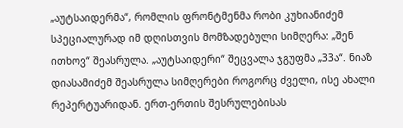„აუტსაიდერმა“, რომლის ფრონტმენმა რობი კუხიანიძემ სპეციალურად იმ დღისთვის მომზადებული სიმღერა: „შენ ითხოვ“ შეასრულა. „აუტსაიდერი“ შეცვალა ჯგუფმა „33ა“. ნიაზ დიასამიძემ შეასრულა სიმღერები როგორც ძველი, ისე ახალი რეპერტუარიდან. ერთ-ერთის შესრულებისას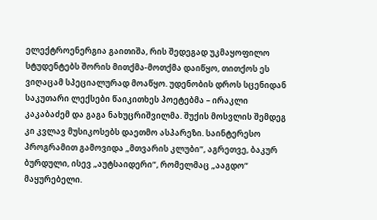ელექტროენერგია გაითიშა, რის შედეგად უკმაყოფილო სტუდენტებს შორის მითქმა-მოთქმა დაიწყო, თითქოს ეს ვიღაცამ სპეციალურად მოაწყო. უდენობის დროს სცენიდან საკუთარი ლექსები წაიკითხეს პოეტებმა – ირაკლი კაკაბაძემ და გაგა ნახუცრიშვილმა. შუქის მოსვლის შემდეგ კი კვლავ მუსიკოსებს დაეთმო ასპარეზი. საინტერესო პროგრამით გამოვიდა „მთვარის კლუბი“, აგრეთვე, ბაკურ ბურდული, ისევ „აუტსაიდერი“, რომელმაც „ააგდო“ მაყურებელი.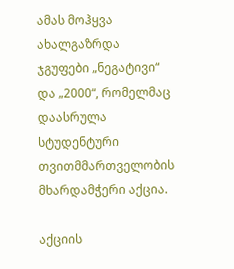ამას მოჰყვა ახალგაზრდა ჯგუფები „ნეგატივი“ და „2000“, რომელმაც დაასრულა სტუდენტური თვითმმართველობის მხარდამჭერი აქცია.

აქციის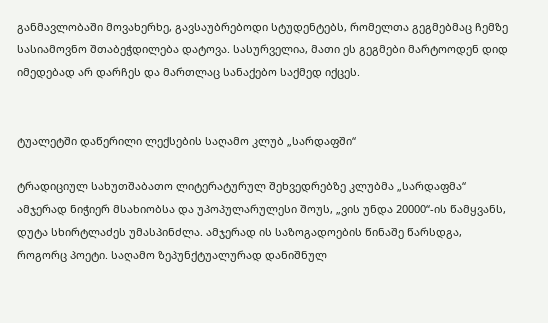განმავლობაში მოვახერხე, გავსაუბრებოდი სტუდენტებს, რომელთა გეგმებმაც ჩემზე სასიამოვნო შთაბეჭდილება დატოვა. სასურველია, მათი ეს გეგმები მარტოოდენ დიდ იმედებად არ დარჩეს და მართლაც სანაქებო საქმედ იქცეს.


ტუალეტში დაწერილი ლექსების საღამო კლუბ „სარდაფში“

ტრადიციულ სახუთშაბათო ლიტერატურულ შეხვედრებზე კლუბმა „სარდაფმა“ ამჯერად ნიჭიერ მსახიობსა და უპოპულარულესი შოუს, „ვის უნდა 20000“-ის წამყვანს, დუტა სხირტლაძეს უმასპინძლა. ამჯერად ის საზოგადოების წინაშე წარსდგა, როგორც პოეტი. საღამო ზეპუნქტუალურად დანიშნულ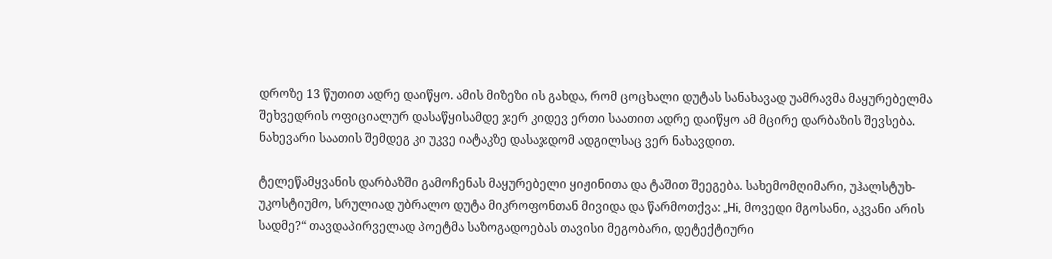დროზე 13 წუთით ადრე დაიწყო. ამის მიზეზი ის გახდა, რომ ცოცხალი დუტას სანახავად უამრავმა მაყურებელმა შეხვედრის ოფიციალურ დასაწყისამდე ჯერ კიდევ ერთი საათით ადრე დაიწყო ამ მცირე დარბაზის შევსება. ნახევარი საათის შემდეგ კი უკვე იატაკზე დასაჯდომ ადგილსაც ვერ ნახავდით.

ტელეწამყვანის დარბაზში გამოჩენას მაყურებელი ყიჟინითა და ტაშით შეეგება. სახემომღიმარი, უჰალსტუხ-უკოსტიუმო, სრულიად უბრალო დუტა მიკროფონთან მივიდა და წარმოთქვა: „Hi, მოვედი მგოსანი, აკვანი არის სადმე?“ თავდაპირველად პოეტმა საზოგადოებას თავისი მეგობარი, დეტექტიური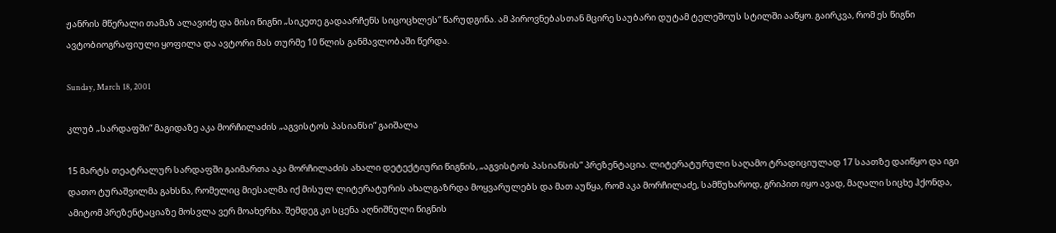ჟანრის მწერალი თამაზ ალავიძე და მისი წიგნი „სიკეთე გადაარჩენს სიცოცხლეს“ წარუდგინა. ამ პიროვნებასთან მცირე საუბარი დუტამ ტელეშოუს სტილში ააწყო. გაირკვა, რომ ეს წიგნი ავტობიოგრაფიული ყოფილა და ავტორი მას თურმე 10 წლის განმავლობაში წერდა.

Sunday, March 18, 2001

კლუბ „სარდაფში“ მაგიდაზე აკა მორჩილაძის „აგვისტოს პასიანსი“ გაიშალა

15 მარტს თეატრალურ სარდაფში გაიმართა აკა მორჩილაძის ახალი დეტექტიური წიგნის, „აგვისტოს პასიანსის“ პრეზენტაცია. ლიტერატურული საღამო ტრადიციულად 17 საათზე დაიწყო და იგი დათო ტურაშვილმა გახსნა, რომელიც მიესალმა იქ მისულ ლიტერატურის ახალგაზრდა მოყვარულებს და მათ აუწყა, რომ აკა მორჩილაძე, სამწუხაროდ, გრიპით იყო ავად, მაღალი სიცხე ჰქონდა, ამიტომ პრეზენტაციაზე მოსვლა ვერ მოახერხა. შემდეგ კი სცენა აღნიშნული წიგნის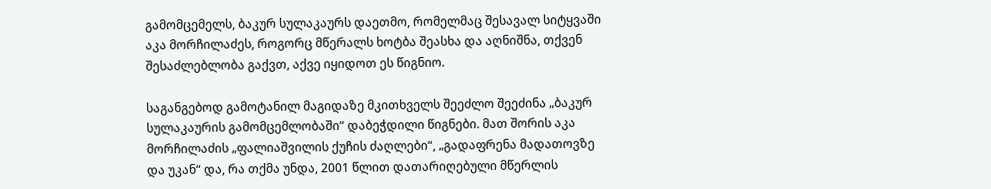გამომცემელს, ბაკურ სულაკაურს დაეთმო, რომელმაც შესავალ სიტყვაში აკა მორჩილაძეს, როგორც მწერალს ხოტბა შეასხა და აღნიშნა, თქვენ შესაძლებლობა გაქვთ, აქვე იყიდოთ ეს წიგნიო.

საგანგებოდ გამოტანილ მაგიდაზე მკითხველს შეეძლო შეეძინა „ბაკურ სულაკაურის გამომცემლობაში“ დაბეჭდილი წიგნები. მათ შორის აკა მორჩილაძის „ფალიაშვილის ქუჩის ძაღლები“, „გადაფრენა მადათოვზე და უკან“ და, რა თქმა უნდა, 2001 წლით დათარიღებული მწერლის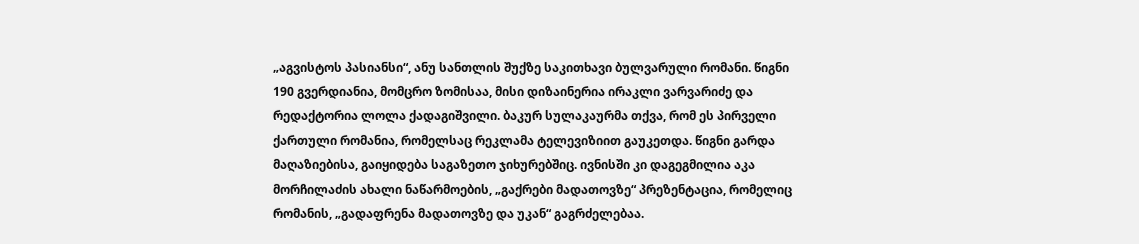„აგვისტოს პასიანსი“, ანუ სანთლის შუქზე საკითხავი ბულვარული რომანი. წიგნი 190 გვერდიანია, მომცრო ზომისაა, მისი დიზაინერია ირაკლი ვარვარიძე და რედაქტორია ლოლა ქადაგიშვილი. ბაკურ სულაკაურმა თქვა, რომ ეს პირველი ქართული რომანია, რომელსაც რეკლამა ტელევიზიით გაუკეთდა. წიგნი გარდა მაღაზიებისა, გაიყიდება საგაზეთო ჯიხურებშიც. ივნისში კი დაგეგმილია აკა მორჩილაძის ახალი ნაწარმოების, „გაქრები მადათოვზე“ პრეზენტაცია, რომელიც რომანის, „გადაფრენა მადათოვზე და უკან“ გაგრძელებაა.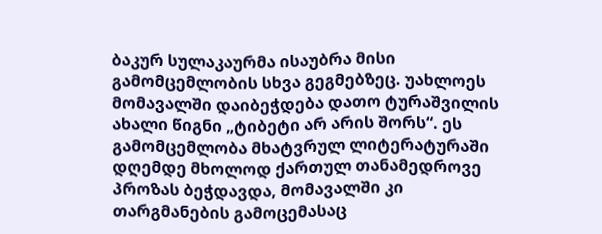ბაკურ სულაკაურმა ისაუბრა მისი გამომცემლობის სხვა გეგმებზეც. უახლოეს მომავალში დაიბეჭდება დათო ტურაშვილის ახალი წიგნი „ტიბეტი არ არის შორს“. ეს გამომცემლობა მხატვრულ ლიტერატურაში დღემდე მხოლოდ ქართულ თანამედროვე პროზას ბეჭდავდა, მომავალში კი თარგმანების გამოცემასაც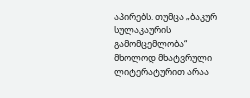აპირებს. თუმცა „ბაკურ სულაკაურის გამომცემლობა“ მხოლოდ მხატვრული ლიტერატურით არაა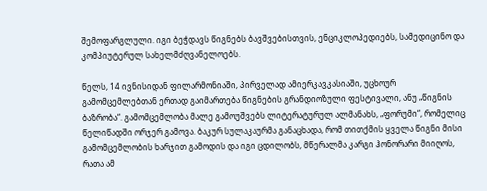შემოფარგლული. იგი ბეჭდავს წიგნებს ბავშვებისთვის, ენციკლოპედიებს, სამედიცინო და კომპიუტერულ სახელმძღვანელოებს.

წელს, 14 ივნისიდან ფილარმონიაში, პირველად ამიერკავკასიაში, უცხოურ გამომცემლებთან ერთად გაიმართება წიგნების გრანდიოზული ფესტივალი, ანუ „წიგნის ბაზრობა“. გამომცემლობა მალე გამოუშვებს ლიტერატურულ ალმანახს, „ფორუმი“, რომელიც წელიწადში ორჯერ გამოვა. ბაკურ სულაკაურმა განაცხადა, რომ თითქმის ყველა წიგნი მისი გამომცემლობის ხარჯით გამოდის და იგი ცდილობს, მწერალმა კარგი ჰონორარი მიიღოს, რათა ამ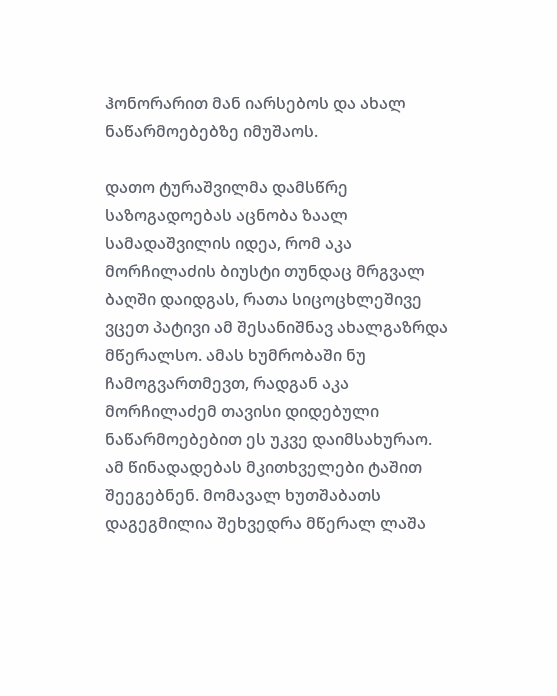ჰონორარით მან იარსებოს და ახალ ნაწარმოებებზე იმუშაოს.

დათო ტურაშვილმა დამსწრე საზოგადოებას აცნობა ზაალ სამადაშვილის იდეა, რომ აკა მორჩილაძის ბიუსტი თუნდაც მრგვალ ბაღში დაიდგას, რათა სიცოცხლეშივე ვცეთ პატივი ამ შესანიშნავ ახალგაზრდა მწერალსო. ამას ხუმრობაში ნუ ჩამოგვართმევთ, რადგან აკა მორჩილაძემ თავისი დიდებული ნაწარმოებებით ეს უკვე დაიმსახურაო. ამ წინადადებას მკითხველები ტაშით შეეგებნენ. მომავალ ხუთშაბათს დაგეგმილია შეხვედრა მწერალ ლაშა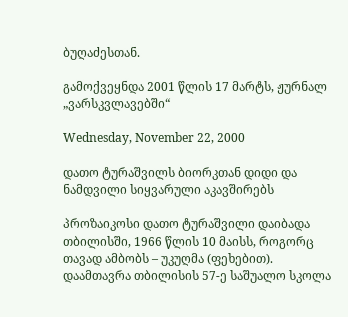ბუღაძესთან.

გამოქვეყნდა 2001 წლის 17 მარტს, ჟურნალ „ვარსკვლავებში“

Wednesday, November 22, 2000

დათო ტურაშვილს ბიორკთან დიდი და ნამდვილი სიყვარული აკავშირებს

პროზაიკოსი დათო ტურაშვილი დაიბადა თბილისში, 1966 წლის 10 მაისს, როგორც თავად ამბობს – უკუღმა (ფეხებით). დაამთავრა თბილისის 57-ე საშუალო სკოლა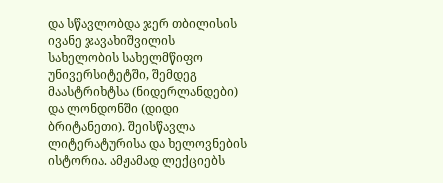და სწავლობდა ჯერ თბილისის ივანე ჯავახიშვილის სახელობის სახელმწიფო უნივერსიტეტში, შემდეგ მაასტრიხტსა (ნიდერლანდები) და ლონდონში (დიდი ბრიტანეთი). შეისწავლა ლიტერატურისა და ხელოვნების ისტორია. ამჟამად ლექციებს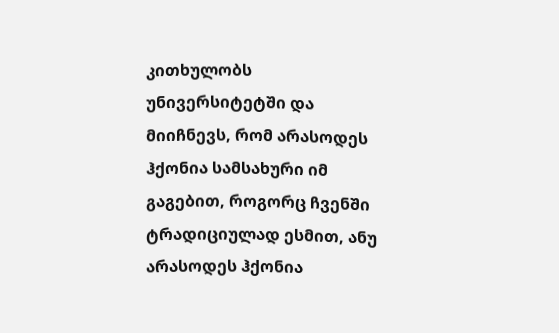კითხულობს უნივერსიტეტში და მიიჩნევს, რომ არასოდეს ჰქონია სამსახური იმ გაგებით, როგორც ჩვენში ტრადიციულად ესმით, ანუ არასოდეს ჰქონია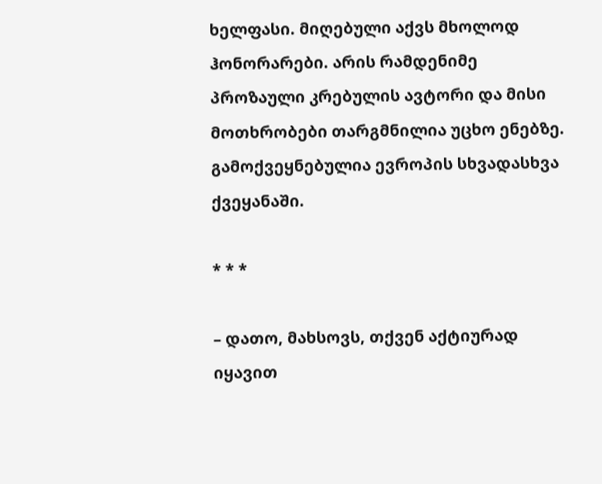ხელფასი. მიღებული აქვს მხოლოდ ჰონორარები. არის რამდენიმე პროზაული კრებულის ავტორი და მისი მოთხრობები თარგმნილია უცხო ენებზე. გამოქვეყნებულია ევროპის სხვადასხვა ქვეყანაში.

* * *

– დათო, მახსოვს, თქვენ აქტიურად იყავით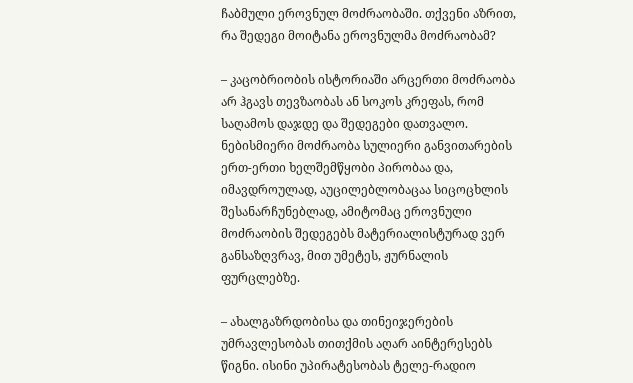ჩაბმული ეროვნულ მოძრაობაში. თქვენი აზრით, რა შედეგი მოიტანა ეროვნულმა მოძრაობამ?

– კაცობრიობის ისტორიაში არცერთი მოძრაობა არ ჰგავს თევზაობას ან სოკოს კრეფას, რომ საღამოს დაჯდე და შედეგები დათვალო. ნებისმიერი მოძრაობა სულიერი განვითარების ერთ-ერთი ხელშემწყობი პირობაა და, იმავდროულად, აუცილებლობაცაა სიცოცხლის შესანარჩუნებლად, ამიტომაც ეროვნული მოძრაობის შედეგებს მატერიალისტურად ვერ განსაზღვრავ, მით უმეტეს, ჟურნალის ფურცლებზე.

– ახალგაზრდობისა და თინეიჯერების უმრავლესობას თითქმის აღარ აინტერესებს წიგნი. ისინი უპირატესობას ტელე-რადიო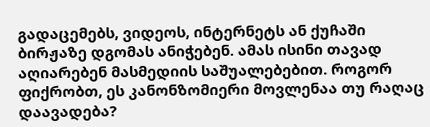გადაცემებს, ვიდეოს, ინტერნეტს ან ქუჩაში ბირჟაზე დგომას ანიჭებენ. ამას ისინი თავად აღიარებენ მასმედიის საშუალებებით. როგორ ფიქრობთ, ეს კანონზომიერი მოვლენაა თუ რაღაც დაავადება?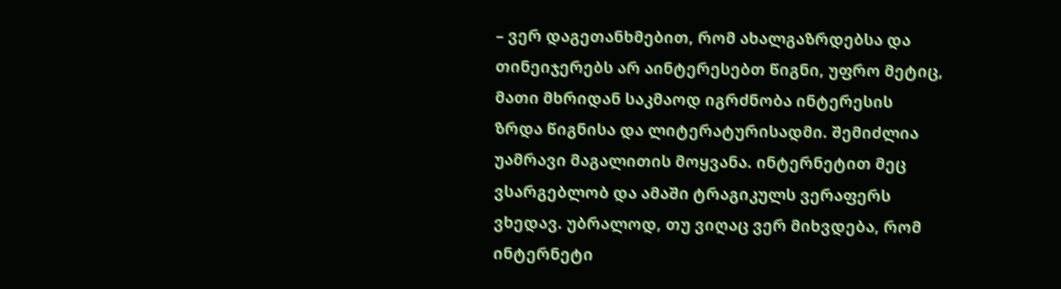– ვერ დაგეთანხმებით, რომ ახალგაზრდებსა და თინეიჯერებს არ აინტერესებთ წიგნი, უფრო მეტიც, მათი მხრიდან საკმაოდ იგრძნობა ინტერესის ზრდა წიგნისა და ლიტერატურისადმი. შემიძლია უამრავი მაგალითის მოყვანა. ინტერნეტით მეც ვსარგებლობ და ამაში ტრაგიკულს ვერაფერს ვხედავ. უბრალოდ, თუ ვიღაც ვერ მიხვდება, რომ ინტერნეტი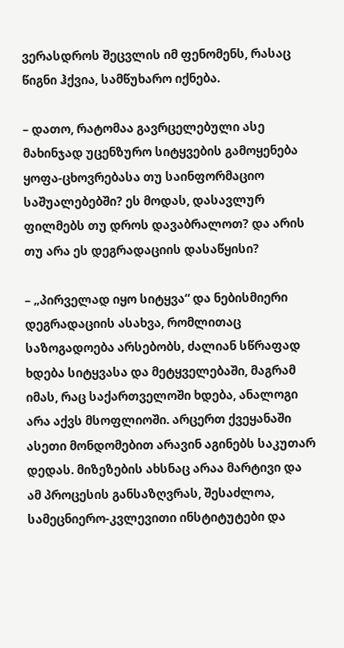ვერასდროს შეცვლის იმ ფენომენს, რასაც წიგნი ჰქვია, სამწუხარო იქნება.

– დათო, რატომაა გავრცელებული ასე მახინჯად უცენზურო სიტყვების გამოყენება ყოფა-ცხოვრებასა თუ საინფორმაციო საშუალებებში? ეს მოდას, დასავლურ ფილმებს თუ დროს დავაბრალოთ? და არის თუ არა ეს დეგრადაციის დასაწყისი?

– „პირველად იყო სიტყვა“ და ნებისმიერი დეგრადაციის ასახვა, რომლითაც საზოგადოება არსებობს, ძალიან სწრაფად ხდება სიტყვასა და მეტყველებაში, მაგრამ იმას, რაც საქართველოში ხდება, ანალოგი არა აქვს მსოფლიოში. არცერთ ქვეყანაში ასეთი მონდომებით არავინ აგინებს საკუთარ დედას. მიზეზების ახსნაც არაა მარტივი და ამ პროცესის განსაზღვრას, შესაძლოა, სამეცნიერო-კვლევითი ინსტიტუტები და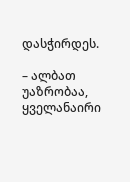დასჭირდეს.

– ალბათ უაზრობაა, ყველანაირი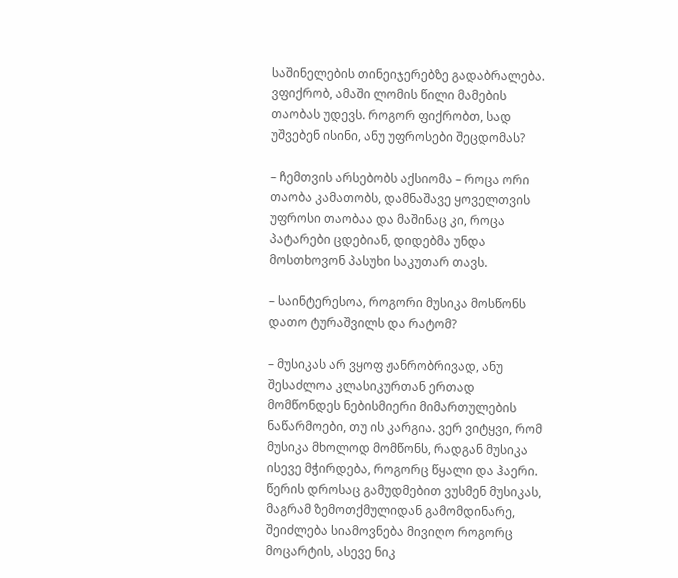საშინელების თინეიჯერებზე გადაბრალება. ვფიქრობ, ამაში ლომის წილი მამების თაობას უდევს. როგორ ფიქრობთ, სად უშვებენ ისინი, ანუ უფროსები შეცდომას?

– ჩემთვის არსებობს აქსიომა – როცა ორი თაობა კამათობს, დამნაშავე ყოველთვის უფროსი თაობაა და მაშინაც კი, როცა პატარები ცდებიან, დიდებმა უნდა მოსთხოვონ პასუხი საკუთარ თავს.

– საინტერესოა, როგორი მუსიკა მოსწონს დათო ტურაშვილს და რატომ?

– მუსიკას არ ვყოფ ჟანრობრივად, ანუ შესაძლოა კლასიკურთან ერთად მომწონდეს ნებისმიერი მიმართულების ნაწარმოები, თუ ის კარგია. ვერ ვიტყვი, რომ მუსიკა მხოლოდ მომწონს, რადგან მუსიკა ისევე მჭირდება, როგორც წყალი და ჰაერი. წერის დროსაც გამუდმებით ვუსმენ მუსიკას, მაგრამ ზემოთქმულიდან გამომდინარე, შეიძლება სიამოვნება მივიღო როგორც მოცარტის, ასევე ნიკ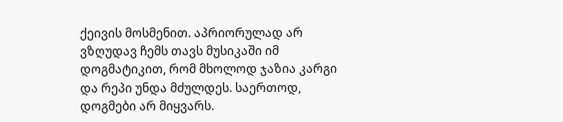ქეივის მოსმენით. აპრიორულად არ ვზღუდავ ჩემს თავს მუსიკაში იმ დოგმატიკით, რომ მხოლოდ ჯაზია კარგი და რეპი უნდა მძულდეს. საერთოდ, დოგმები არ მიყვარს.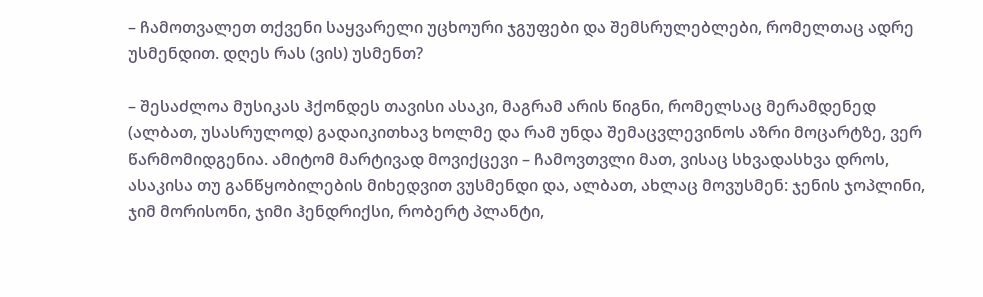– ჩამოთვალეთ თქვენი საყვარელი უცხოური ჯგუფები და შემსრულებლები, რომელთაც ადრე უსმენდით. დღეს რას (ვის) უსმენთ?

– შესაძლოა მუსიკას ჰქონდეს თავისი ასაკი, მაგრამ არის წიგნი, რომელსაც მერამდენედ (ალბათ, უსასრულოდ) გადაიკითხავ ხოლმე და რამ უნდა შემაცვლევინოს აზრი მოცარტზე, ვერ წარმომიდგენია. ამიტომ მარტივად მოვიქცევი – ჩამოვთვლი მათ, ვისაც სხვადასხვა დროს, ასაკისა თუ განწყობილების მიხედვით ვუსმენდი და, ალბათ, ახლაც მოვუსმენ: ჯენის ჯოპლინი, ჯიმ მორისონი, ჯიმი ჰენდრიქსი, რობერტ პლანტი,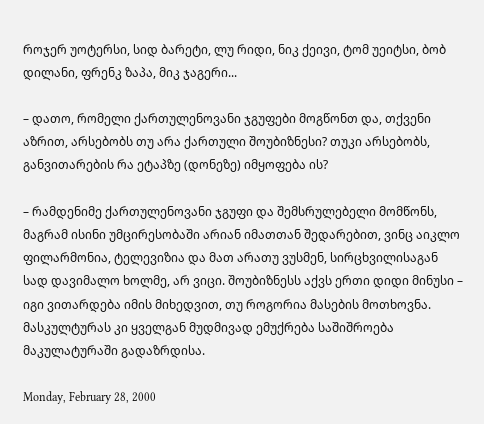როჯერ უოტერსი, სიდ ბარეტი, ლუ რიდი, ნიკ ქეივი, ტომ უეიტსი, ბობ დილანი, ფრენკ ზაპა, მიკ ჯაგერი...

– დათო, რომელი ქართულენოვანი ჯგუფები მოგწონთ და, თქვენი აზრით, არსებობს თუ არა ქართული შოუბიზნესი? თუკი არსებობს, განვითარების რა ეტაპზე (დონეზე) იმყოფება ის?

– რამდენიმე ქართულენოვანი ჯგუფი და შემსრულებელი მომწონს, მაგრამ ისინი უმცირესობაში არიან იმათთან შედარებით, ვინც აიკლო ფილარმონია, ტელევიზია და მათ არათუ ვუსმენ, სირცხვილისაგან სად დავიმალო ხოლმე, არ ვიცი. შოუბიზნესს აქვს ერთი დიდი მინუსი – იგი ვითარდება იმის მიხედვით, თუ როგორია მასების მოთხოვნა. მასკულტურას კი ყველგან მუდმივად ემუქრება საშიშროება მაკულატურაში გადაზრდისა.

Monday, February 28, 2000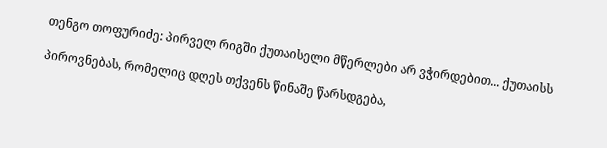თენგო თოფურიძე: პირველ რიგში ქუთაისელი მწერლები არ ვჭირდებით... ქუთაისს

პიროვნებას, რომელიც დღეს თქვენს წინაშე წარსდგება,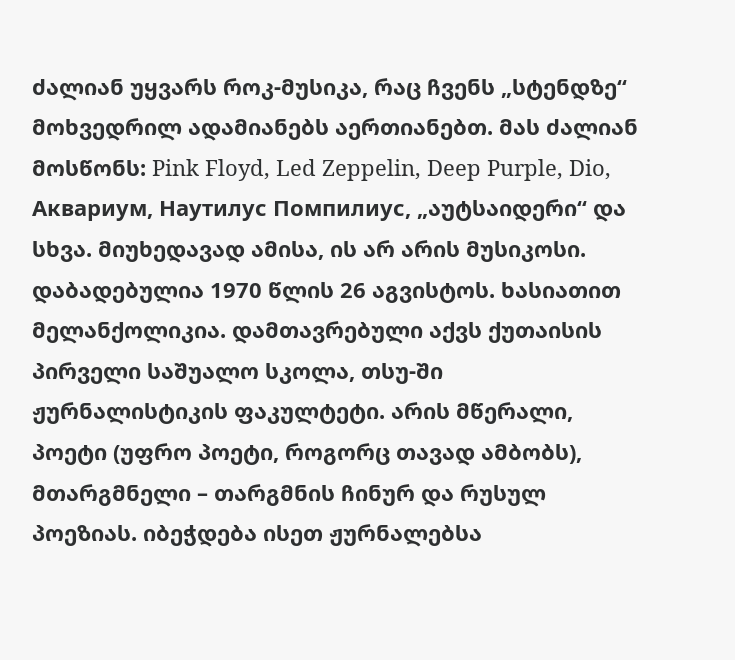ძალიან უყვარს როკ-მუსიკა, რაც ჩვენს „სტენდზე“ მოხვედრილ ადამიანებს აერთიანებთ. მას ძალიან მოსწონს: Pink Floyd, Led Zeppelin, Deep Purple, Dio, Аквариум, Наутилус Помпилиус, „აუტსაიდერი“ და სხვა. მიუხედავად ამისა, ის არ არის მუსიკოსი. დაბადებულია 1970 წლის 26 აგვისტოს. ხასიათით მელანქოლიკია. დამთავრებული აქვს ქუთაისის პირველი საშუალო სკოლა, თსუ-ში ჟურნალისტიკის ფაკულტეტი. არის მწერალი, პოეტი (უფრო პოეტი, როგორც თავად ამბობს), მთარგმნელი – თარგმნის ჩინურ და რუსულ პოეზიას. იბეჭდება ისეთ ჟურნალებსა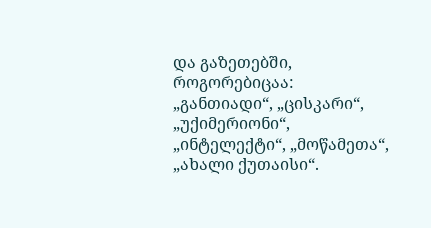და გაზეთებში, როგორებიცაა: „განთიადი“, „ცისკარი“, „უქიმერიონი“, „ინტელექტი“, „მოწამეთა“, „ახალი ქუთაისი“.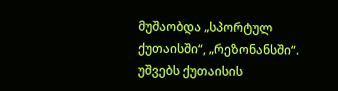მუშაობდა „სპორტულ ქუთაისში“, „რეზონანსში“. უშვებს ქუთაისის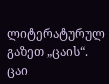ლიტერატურულ გაზეთ „ცაის“. ცაი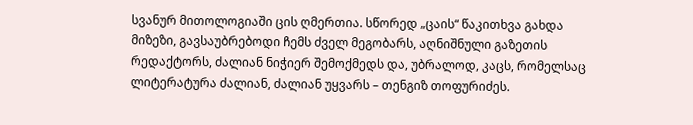სვანურ მითოლოგიაში ცის ღმერთია. სწორედ „ცაის“ წაკითხვა გახდა მიზეზი, გავსაუბრებოდი ჩემს ძველ მეგობარს, აღნიშნული გაზეთის რედაქტორს, ძალიან ნიჭიერ შემოქმედს და, უბრალოდ, კაცს, რომელსაც ლიტერატურა ძალიან, ძალიან უყვარს – თენგიზ თოფურიძეს.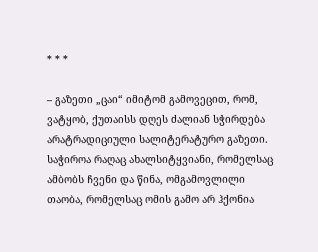* * *

– გაზეთი „ცაი“ იმიტომ გამოვეცით, რომ, ვატყობ, ქუთაისს დღეს ძალიან სჭირდება არატრადიციული სალიტერატურო გაზეთი. საჭიროა რაღაც ახალსიტყვიანი, რომელსაც ამბობს ჩვენი და წინა, ომგამოვლილი თაობა, რომელსაც ომის გამო არ ჰქონია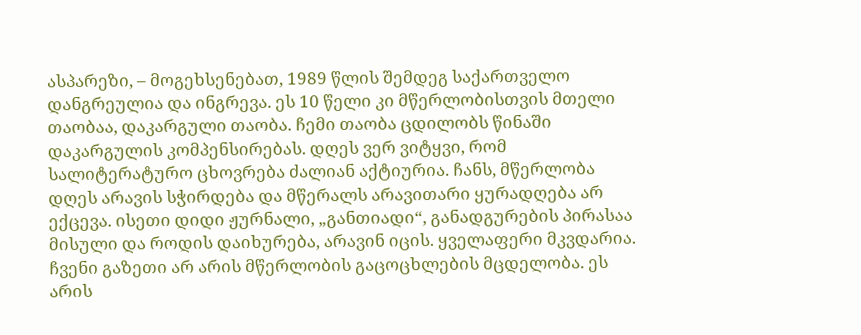ასპარეზი, – მოგეხსენებათ, 1989 წლის შემდეგ საქართველო დანგრეულია და ინგრევა. ეს 10 წელი კი მწერლობისთვის მთელი თაობაა, დაკარგული თაობა. ჩემი თაობა ცდილობს წინაში დაკარგულის კომპენსირებას. დღეს ვერ ვიტყვი, რომ სალიტერატურო ცხოვრება ძალიან აქტიურია. ჩანს, მწერლობა დღეს არავის სჭირდება და მწერალს არავითარი ყურადღება არ ექცევა. ისეთი დიდი ჟურნალი, „განთიადი“, განადგურების პირასაა მისული და როდის დაიხურება, არავინ იცის. ყველაფერი მკვდარია. ჩვენი გაზეთი არ არის მწერლობის გაცოცხლების მცდელობა. ეს არის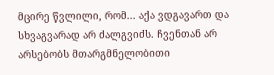მცირე წვლილი, რომ... აქა ვდგავართ და სხვაგვარად არ ძალგვიძს. ჩვენთან არ არსებობს მთარგმნელობითი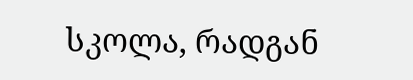სკოლა, რადგან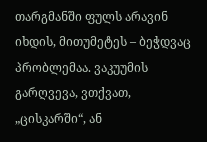თარგმანში ფულს არავინ იხდის, მითუმეტეს – ბეჭდვაც პრობლემაა. ვაკუუმის გარღვევა, ვთქვათ, „ცისკარში“, ან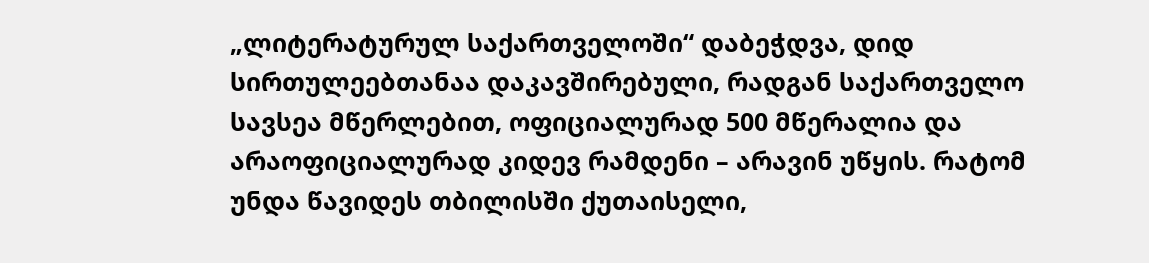„ლიტერატურულ საქართველოში“ დაბეჭდვა, დიდ სირთულეებთანაა დაკავშირებული, რადგან საქართველო სავსეა მწერლებით, ოფიციალურად 500 მწერალია და არაოფიციალურად კიდევ რამდენი – არავინ უწყის. რატომ უნდა წავიდეს თბილისში ქუთაისელი,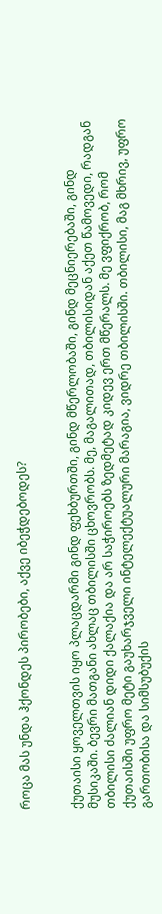როცა მას უნდა ჰქონდეს პირობები, აქვე იბეჭდებოდეს?


ქუთაისი ყოველთვის იყო პლაცდარმი გინდ ფეხბურთში, გინდ მწერლობაში, გინდ მეცნიერებაში, გინდ მუსიკაში. ბევრი მათგანი ახლაც თბილისში ცხოვრობს. მე, მაგალითად, თბილისიდან აქეთ წამოვედი, რადგან თბილისი ძალიან დიდი ქალაქია და არ საჭიროებს ზედმეტად კიდევ ერთ მწერალს. მე ვფიქრობ, რომ ქუთაისში უფრო მეტი გაუხარჯველი ინტელექტუალური მარაგია, ვიდრე თბილისში. თბილისი, მაგ მხრივ, უფრო გართობისა და სიმსუბუქის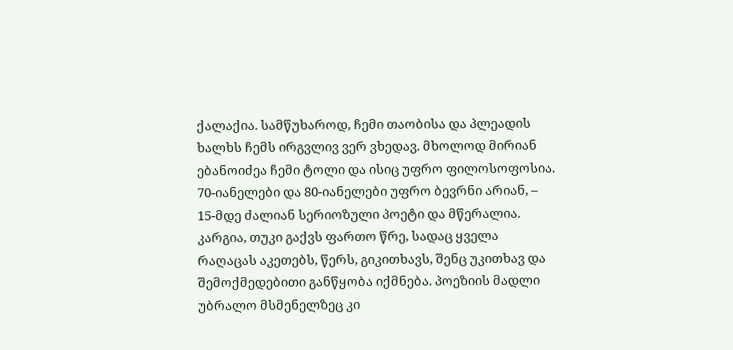ქალაქია. სამწუხაროდ, ჩემი თაობისა და პლეადის ხალხს ჩემს ირგვლივ ვერ ვხედავ. მხოლოდ მირიან ებანოიძეა ჩემი ტოლი და ისიც უფრო ფილოსოფოსია. 70-იანელები და 80-იანელები უფრო ბევრნი არიან, – 15-მდე ძალიან სერიოზული პოეტი და მწერალია. კარგია, თუკი გაქვს ფართო წრე, სადაც ყველა რაღაცას აკეთებს, წერს, გიკითხავს, შენც უკითხავ და შემოქმედებითი განწყობა იქმნება. პოეზიის მადლი უბრალო მსმენელზეც კი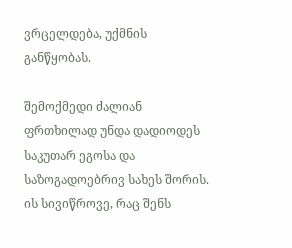ვრცელდება, უქმნის განწყობას.

შემოქმედი ძალიან ფრთხილად უნდა დადიოდეს საკუთარ ეგოსა და საზოგადოებრივ სახეს შორის. ის სივიწროვე, რაც შენს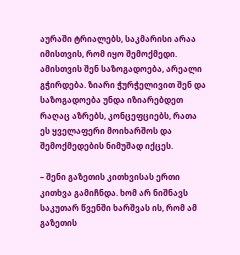აურაში ტრიალებს, საკმარისი არაა იმისთვის, რომ იყო შემოქმედი. ამისთვის შენ საზოგადოება, არეალი გჭირდება. ზიარი ჭურჭელივით შენ და საზოგადოება უნდა იზიარებდეთ რაღაც აზრებს, კონცეფციებს, რათა ეს ყველაფერი მოიხარშოს და შემოქმედების ნიმუშად იქცეს.

– შენი გაზეთის კითხვისას ერთი კითხვა გამიჩნდა. ხომ არ ნიშნავს საკუთარ წვენში ხარშვას ის, რომ ამ გაზეთის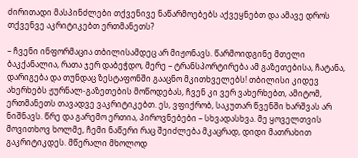ძირითადი მასპინძლები თქვენივე ნაწარმოებებს აქვეყნებთ და ამავე დროს თქვენვე აკრიტიკებთ ერთმანეთს?

– ჩვენი ინფორმაცია თბილისამდეც არ მიჟონავს. წარმოიდგინე მთელი ბაკქანალია, რათა ჯერ დაბეჭდო, მერე – ტრანსპორტირება ამ გაზეთებისა, ჩატანა, დარიგება და თუნდაც ზესტაფონში გააცნო მკითხველებს! თბილისი კიდევ ახერხებს ჟურნალ-გაზეთების მოწოდებას, ჩვენ კი ვერ ვახერხებთ, ამიტომ, ერთმანეთს თავადვე ვაკრიტიკებთ. ეს, ვფიქრობ, საკუთარ წვენში ხარშვას არ ნიშნავს. წრე და გარემო ერთია, პიროვნებები – სხვადასხვა. მე ყოველთვის მოვითხოვ ხოლმე, ჩემი ნაწერი რაც შეიძლება მკაცრად, დიდი მათრახით გაკრიტიკდეს. მწერალი მხოლოდ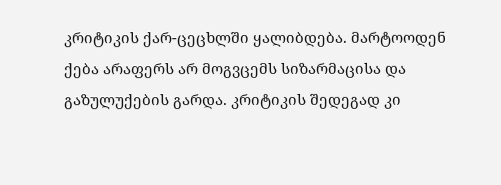კრიტიკის ქარ-ცეცხლში ყალიბდება. მარტოოდენ ქება არაფერს არ მოგვცემს სიზარმაცისა და გაზულუქების გარდა. კრიტიკის შედეგად კი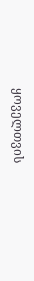ყოველთვის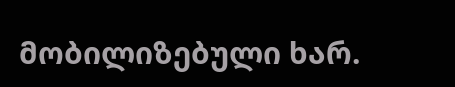მობილიზებული ხარ.